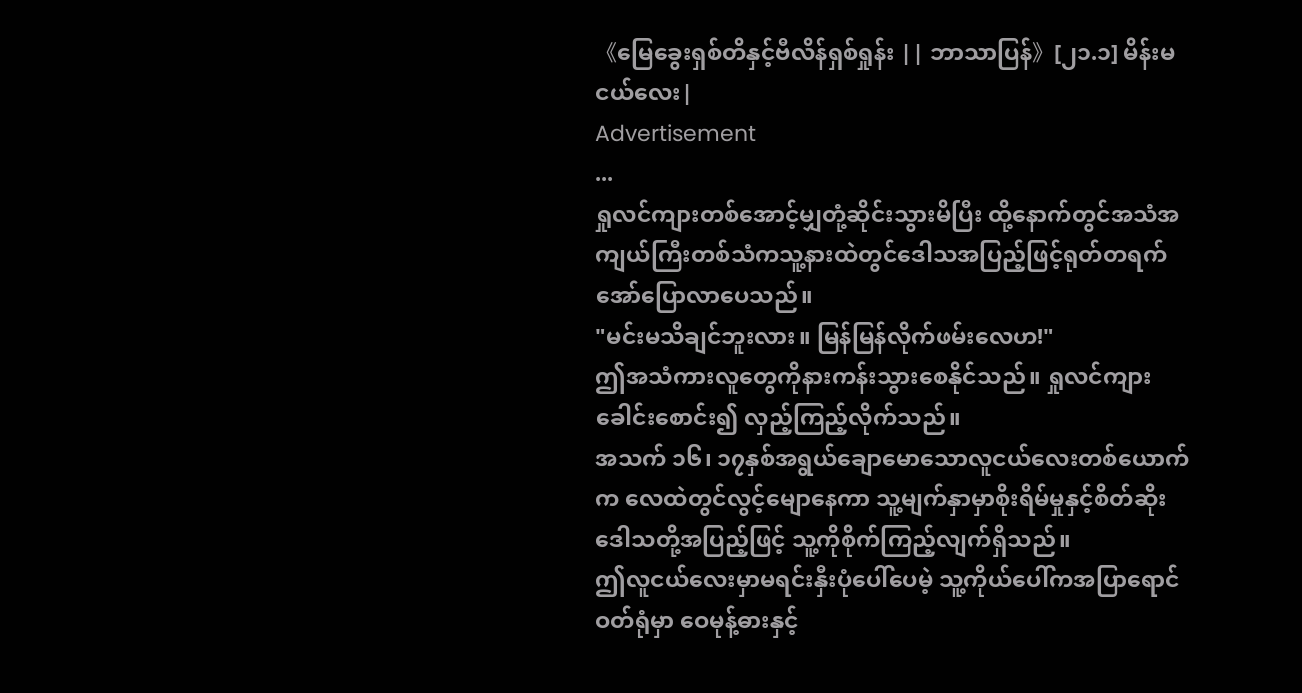《မြေခွေးရှစ်တိနှင့်ဗီလိန်ရှစ်ရှုန်း || ဘာသာပြန်》[၂၁.၁] မိန်းမငယ်လေး|
Advertisement
...
ရှုလင်ကျားတစ်အောင့်မျှတုံ့ဆိုင်းသွားမိပြီး ထို့နောက်တွင်အသံအကျယ်ကြီးတစ်သံကသူ့နားထဲတွင်ဒေါသအပြည့်ဖြင့်ရုတ်တရက်အော်ပြောလာပေသည်။
"မင်းမသိချင်ဘူးလား။ မြန်မြန်လိုက်ဖမ်းလေဟ!"
ဤအသံကားလူတွေကိုနားကန်းသွားစေနိုင်သည်။ ရှုလင်ကျားခေါင်းစောင်း၍ လှည့်ကြည့်လိုက်သည်။
အသက် ၁၆၊ ၁၇နှစ်အရွယ်ချောမောသောလူငယ်လေးတစ်ယောက်က လေထဲတွင်လွင့်မျောနေကာ သူ့မျက်နှာမှာစိုးရိမ်မှုနှင့်စိတ်ဆိုးဒေါသတို့အပြည့်ဖြင့် သူ့ကိုစိုက်ကြည့်လျက်ရှိသည်။
ဤလူငယ်လေးမှာမရင်းနှီးပုံပေါ်ပေမဲ့ သူ့ကိုယ်ပေါ်ကအပြာရောင်ဝတ်ရုံမှာ ဝေမုန့်ဓားနှင့်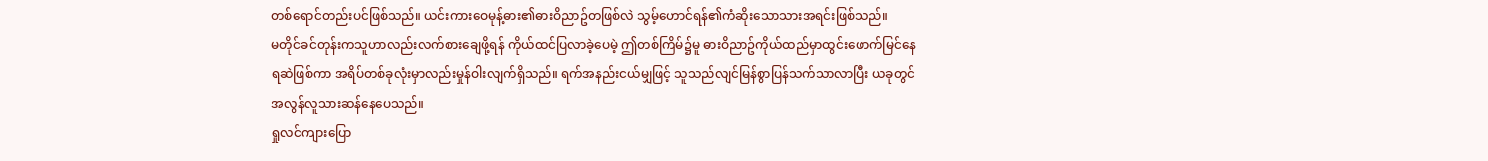တစ်ရောင်တည်းပင်ဖြစ်သည်။ ယင်းကားဝေမုန့်ဓား၏ဓားဝိညာဥ်တဖြစ်လဲ သွမ့်ဟောင်ရန်၏ကံဆိုးသောသားအရင်းဖြစ်သည်။
မတိုင်ခင်တုန်းကသူဟာလည်းလက်စားချေဖို့ရန် ကိုယ်ထင်ပြလာခဲ့ပေမဲ့ ဤတစ်ကြိမ်၌မူ ဓားဝိညာဥ်ကိုယ်ထည်မှာထွင်းဖောက်မြင်နေရဆဲဖြစ်ကာ အရိပ်တစ်ခုလုံးမှာလည်းမှုန်ဝါးလျက်ရှိသည်။ ရက်အနည်းငယ်မျှဖြင့် သူသည်လျင်မြန်စွာပြန်သက်သာလာပြီး ယခုတွင်အလွန်လူသားဆန်နေပေသည်။
ရှုလင်ကျားပြော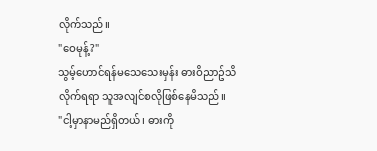လိုက်သည်။
"ဝေမုန့်?"
သွမ့်ဟောင်ရန်မသေသေးမှန်း ဓားဝိညာဥ်သိလိုက်ရရာ သူအလျင်စလိုဖြစ်နေမိသည်။
"ငါ့မှာနာမည်ရှိတယ်၊ ဓားကို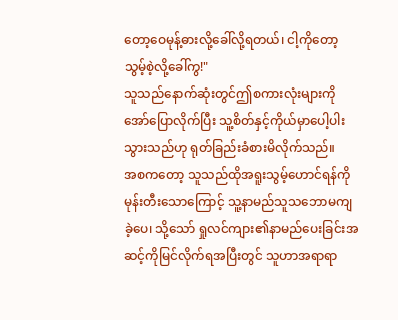တော့ဝေမုန့်ဓားလို့ခေါ်လို့ရတယ်၊ ငါ့ကိုတော့သွမ့်စဲ့လို့ခေါ်ကွ!"
သူသည်နောက်ဆုံးတွင်ဤစကားလုံးများကိုအော်ပြောလိုက်ပြီး သူ့စိတ်နှင့်ကိုယ်မှာပေါ့ပါးသွားသည်ဟု ရုတ်ခြည်းခံစားမိလိုက်သည်။
အစကတော့ သူသည်ထိုအရူးသွမ့်ဟောင်ရန်ကိုမုန်းတီးသောကြောင့် သူ့နာမည်သူသဘောမကျခဲ့ပေ၊ သို့သော် ရှုလင်ကျား၏နာမည်ပေးခြင်းအဆင့်ကိုမြင်လိုက်ရအပြီးတွင် သူဟာအရာရာ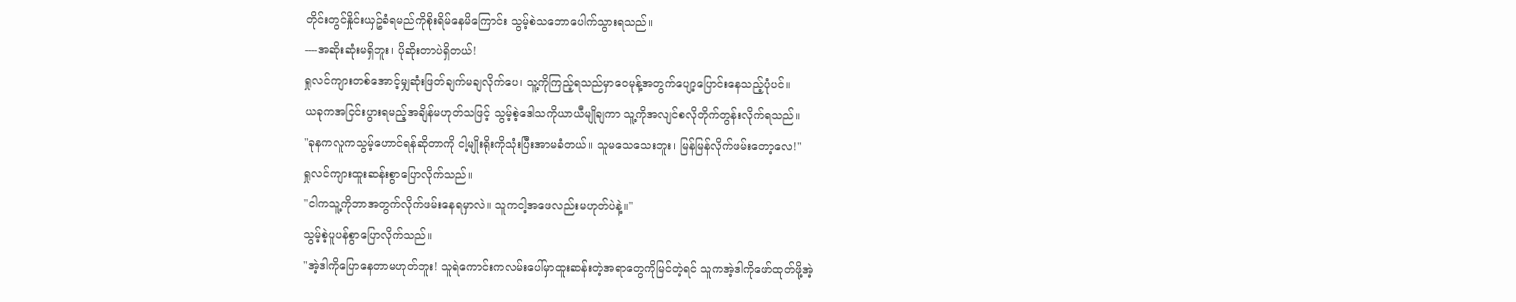တိုင်းတွင်နှိုင်းယှဥ်ခံရမည်ကိုစိုးရိမ်နေမိကြောင်း သွမ့်စဲသဘောပေါက်သွားရသည်။
----အဆိုးဆုံးမရှိဘူး၊ ပိုဆိုးတာပဲရှိတယ်!
ရှုလင်ကျားတစ်အောင့်မျှဆုံးဖြတ်ချက်မချလိုက်ပေ၊ သူ့ကိုကြည့်ရသည်မှာဝေမုန့်အတွက်ပျော့ပြောင်းနေသည့်ပုံပင်။
ယခုကအငြင်းပွားရမည့်အချိန်မဟုတ်သဖြင့် သွမ့်စဲ့ဒေါသကိုယာယီမျိုချကာ သူ့ကိုအလျင်စလိုတိုက်တွန်းလိုက်ရသည်။
"ခုနကလူကသွမ့်ဟောင်ရန်ဆိုတာကို ငါ့မျိုးရိုးကိုသုံးပြီးအာမခံတယ်။ သူမသေသေးဘူး၊ မြန်မြန်လိုက်ဖမ်းတော့လေ!"
ရှုလင်ကျားထူးဆန်းစွာပြောလိုက်သည်။
"ငါကသူ့ကိုဘာအတွက်လိုက်ဖမ်းနေရမှာလဲ။ သူကငါ့အဖေလည်းမဟုတ်ပဲနဲ့။"
သွမ့်စဲ့ပူပန်စွာပြောလိုက်သည်။
"အဲ့ဒါကိုပြောနေတာမဟုတ်ဘူး! သူရဲကောင်းကလမ်းပေါ်မှာထူးဆန်းတဲ့အရာတွေကိုမြင်တဲ့ရင် သူကအဲ့ဒါကိုဖော်ထုတ်ဖို့အဲ့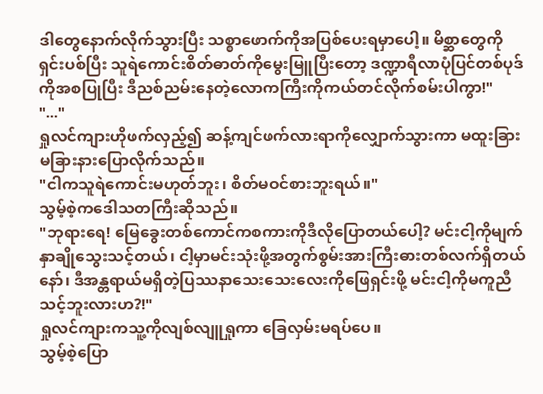ဒါတွေနောက်လိုက်သွားပြီး သစ္စာဖောက်ကိုအပြစ်ပေးရမှာပေါ့။ မိစ္ဆာတွေကိုရှင်းပစ်ပြီး သူရဲကောင်းစိတ်ဓာတ်ကိုမွေးမြူပြီးတော့ ဒဏ္ဍာရီလာပုံပြင်တစ်ပုဒ်ကိုအစပြုပြီး ဒီညစ်ညမ်းနေတဲ့လောကကြီးကိုကယ်တင်လိုက်စမ်းပါကွာ!"
"..."
ရှုလင်ကျားဟိုဖက်လှည့်၍ ဆန့်ကျင်ဖက်လားရာကိုလျှောက်သွားကာ မထူးခြားမခြားနားပြောလိုက်သည်။
"ငါကသူရဲကောင်းမဟုတ်ဘူး၊ စိတ်မဝင်စားဘူးရယ်။"
သွမ့်စဲ့ကဒေါသတကြီးဆိုသည်။
"ဘုရားရေ! မြေခွေးတစ်ကောင်ကစကားကိုဒီလိုပြောတယ်ပေါ့? မင်းငါ့ကိုမျက်နှာချိုသွေးသင့်တယ်၊ ငါ့မှာမင်းသုံးဖို့အတွက်စွမ်းအားကြီးဓားတစ်လက်ရှိတယ်နော်၊ ဒီအန္တရာယ်မရှိတဲ့ပြဿနာသေးသေးလေးကိုဖြေရှင်းဖို့ မင်းငါ့ကိုမကူညီသင့်ဘူးလားဟ?!"
ရှုလင်ကျားကသူ့ကိုလျစ်လျူရှုကာ ခြေလှမ်းမရပ်ပေ။
သွမ့်စဲ့ပြော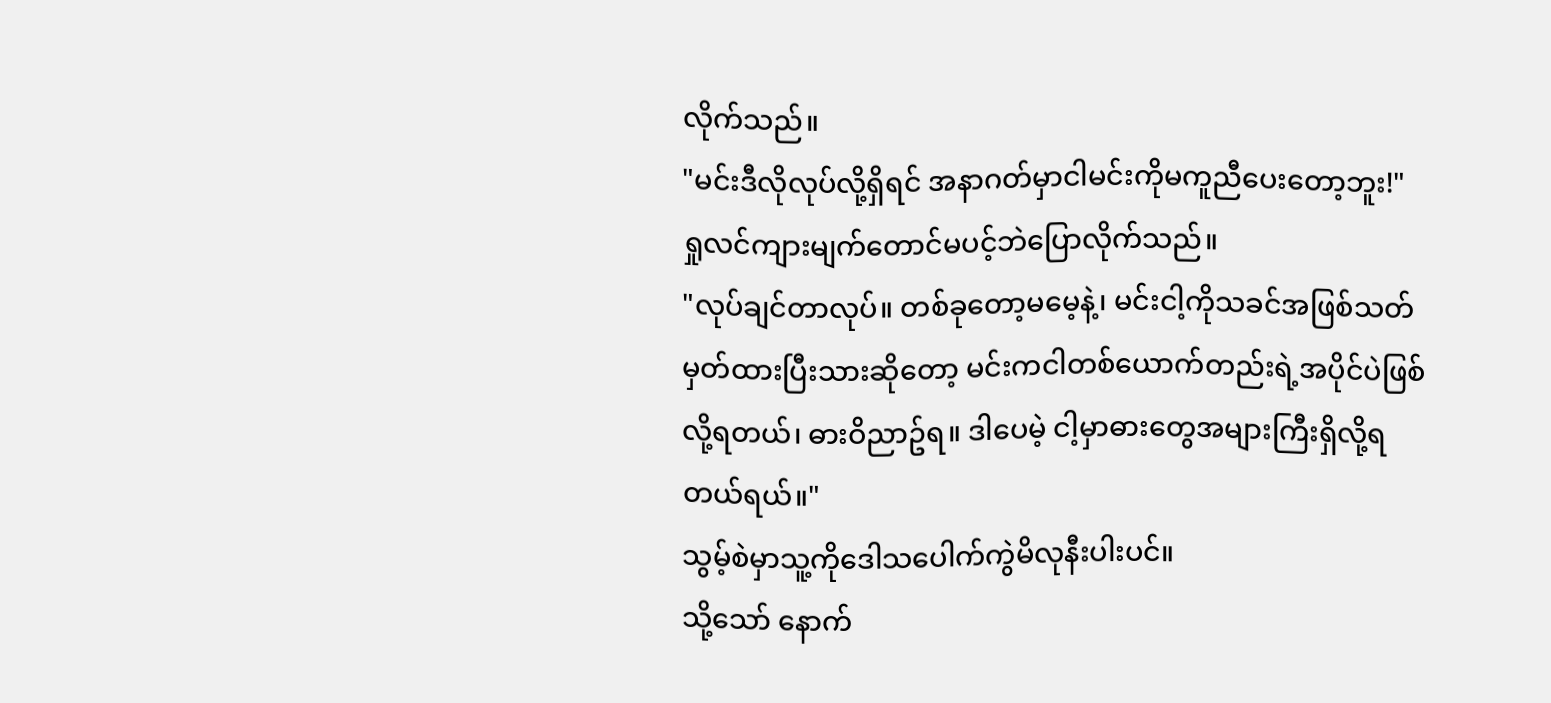လိုက်သည်။
"မင်းဒီလိုလုပ်လို့ရှိရင် အနာဂတ်မှာငါမင်းကိုမကူညီပေးတော့ဘူး!"
ရှုလင်ကျားမျက်တောင်မပင့်ဘဲပြောလိုက်သည်။
"လုပ်ချင်တာလုပ်။ တစ်ခုတော့မမေ့နဲ့၊ မင်းငါ့ကိုသခင်အဖြစ်သတ်မှတ်ထားပြီးသားဆိုတော့ မင်းကငါတစ်ယောက်တည်းရဲ့အပိုင်ပဲဖြစ်လို့ရတယ်၊ ဓားဝိညာဥ်ရ။ ဒါပေမဲ့ ငါ့မှာဓားတွေအများကြီးရှိလို့ရတယ်ရယ်။"
သွမ့်စဲမှာသူ့ကိုဒေါသပေါက်ကွဲမိလုနီးပါးပင်။
သို့သော် နောက်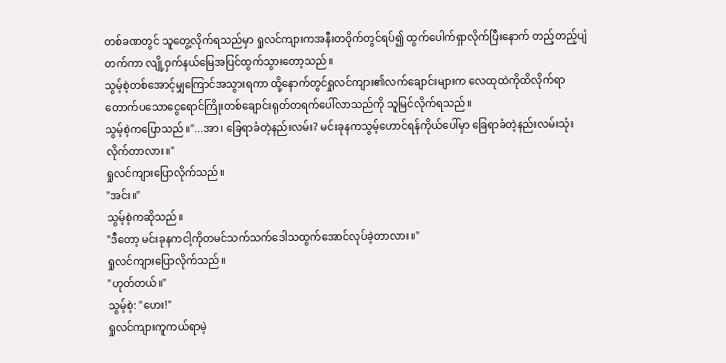တစ်ခဏတွင် သူတွေ့လိုက်ရသည်မှာ ရှုလင်ကျားကအနီးတဝိုက်တွင်ရပ်၍ ထွက်ပေါက်ရှာလိုက်ပြီးနောက် တည့်တည့်ပျံတက်ကာ လျို့ဝှက်နယ်မြေအပြင်ထွက်သွားတော့သည်။
သွမ့်စဲ့တစ်အောင့်မျှကြောင်အသွားရကာ ထို့နောက်တွင်ရှုလင်ကျား၏လက်ချောင်းများက လေထုထဲကိုထိလိုက်ရာ တောက်ပသောငွေရောင်ကြိုးတစ်ချောင်းရုတ်တရက်ပေါ်လာသည်ကို သူမြင်လိုက်ရသည်။
သွမ့်စဲ့ကပြောသည်။"...အာ၊ ခြေရာခံတဲ့နည်းလမ်း? မင်းခုနကသွမ့်ဟောင်ရန်ကိုယ်ပေါ်မှာ ခြေရာခံတဲ့နည်းလမ်းသုံးလိုက်တာလား။"
ရှုလင်ကျားပြောလိုက်သည်။
"အင်း။"
သွမ့်စဲ့ကဆိုသည်။
"ဒီတော့ မင်းခုနကငါ့ကိုတမင်သက်သက်ဒေါသထွက်အောင်လုပ်ခဲ့တာလား။"
ရှုလင်ကျားပြောလိုက်သည်။
"ဟုတ်တယ်။"
သွမ့်စဲ့: "ဟေး!"
ရှုလင်ကျားကူကယ်ရာမဲ့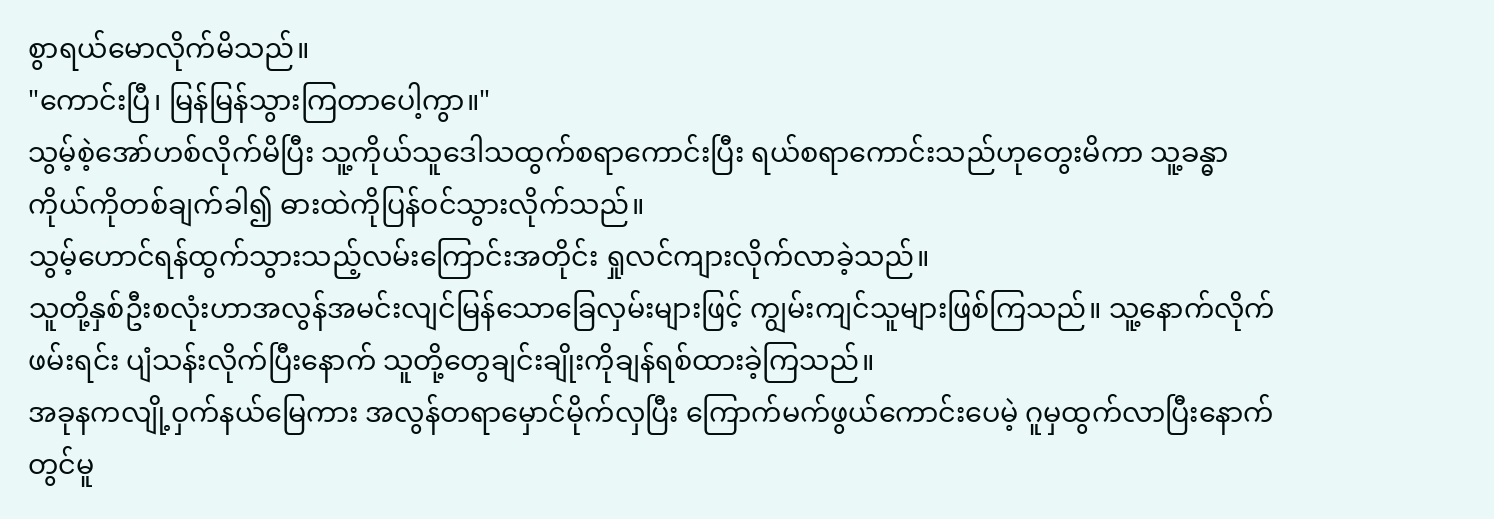စွာရယ်မောလိုက်မိသည်။
"ကောင်းပြီ၊ မြန်မြန်သွားကြတာပေါ့ကွာ။"
သွမ့်စဲ့အော်ဟစ်လိုက်မိပြီး သူ့ကိုယ်သူဒေါသထွက်စရာကောင်းပြီး ရယ်စရာကောင်းသည်ဟုတွေးမိကာ သူ့ခန္ဓာကိုယ်ကိုတစ်ချက်ခါ၍ ဓားထဲကိုပြန်ဝင်သွားလိုက်သည်။
သွမ့်ဟောင်ရန်ထွက်သွားသည့်လမ်းကြောင်းအတိုင်း ရှုလင်ကျားလိုက်လာခဲ့သည်။
သူတို့နှစ်ဦးစလုံးဟာအလွန်အမင်းလျင်မြန်သောခြေလှမ်းများဖြင့် ကျွမ်းကျင်သူများဖြစ်ကြသည်။ သူ့နောက်လိုက်ဖမ်းရင်း ပျံသန်းလိုက်ပြီးနောက် သူတို့တွေချင်းချိုးကိုချန်ရစ်ထားခဲ့ကြသည်။
အခုနကလျို့ဝှက်နယ်မြေကား အလွန်တရာမှောင်မိုက်လှပြီး ကြောက်မက်ဖွယ်ကောင်းပေမဲ့ ဂူမှထွက်လာပြီးနောက်တွင်မူ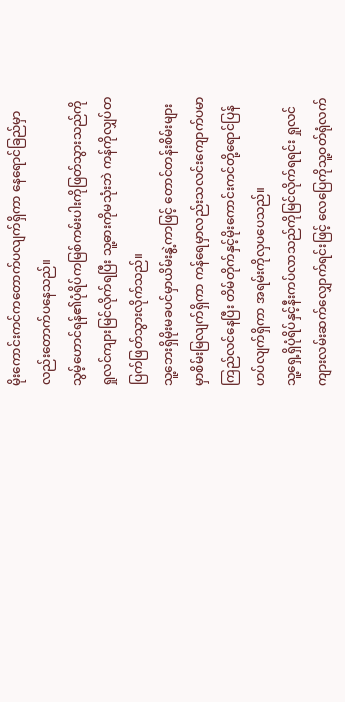မိုးကောင်းကင်ကတောက်ပလျက်ရှိကာ နေရောင်ခြည်မှာလည်းတောက်ပနေသည်။
သွမ့်ဟောင်ရန်၏ပုံရိပ်ကမြစ်ကမ်းပါးကိုဖြတ်သွားသည်ကို ရှုလင်ကျားမြင်လိုက်ရပြီး သူ့ဓားကိုမသုံးဘဲ ကန်ကိုလျှပ်တပြက်ဖြတ်သွားလိုက်သည်။
သူ့ဘေးရှိမိုးမခပင်မှာယိမ်းနွဲ့ကာဖြင့် တောင်တန်းစိမ်းများမှာစိမ်းမြလျက်ရှိကာ ကန်ရေမှာလည်းသလင်းကျောက်ပမာကြည်လင်နေပြီး တိမ်တိုက်နှင့်မိုးကောင်းကင်တို့ရောင်ပြန်ဟပ်လျက်ရှိကာ အရမ်းကိုလှပပေသည်။
သူ့ရှေ့ရှိပုံရိပ်နှင့်နီးကပ်လာသည်ကိုမြင်လိုက်ရရင်း ရှုလင်ကျားလမ်းဆက်လျှောက်ရင်းဖြင့် လေပြေကိုသူ့ဝတ်ရုံလက်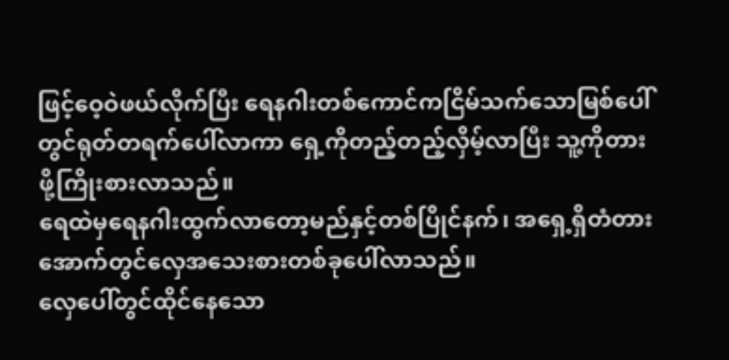ဖြင့်ဝေ့ဝဲဖယ်လိုက်ပြီး ရေနဂါးတစ်ကောင်ကငြိမ်သက်သောမြစ်ပေါ်တွင်ရုတ်တရက်ပေါ်လာကာ ရှေ့ကိုတည့်တည့်လှိမ့်လာပြီး သူ့ကိုတားဖို့ကြိုးစားလာသည်။
ရေထဲမှရေနဂါးထွက်လာတော့မည်နှင့်တစ်ပြိုင်နက်၊ အရှေ့ရှိတံတားအောက်တွင်လှေအသေးစားတစ်ခုပေါ်လာသည်။
လှေပေါ်တွင်ထိုင်နေသော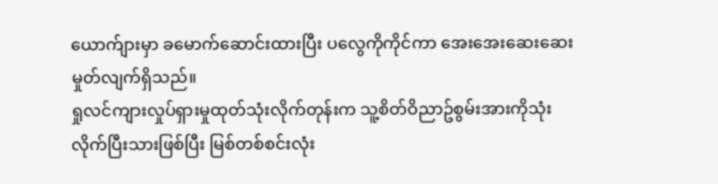ယောက်ျားမှာ ခမောက်ဆောင်းထားပြီး ပလွေကိုကိုင်ကာ အေးအေးဆေးဆေးမှုတ်လျက်ရှိသည်။
ရှုလင်ကျားလှုပ်ရှားမှုထုတ်သုံးလိုက်တုန်းက သူ့စိတ်ဝိညာဥ်စွမ်းအားကိုသုံးလိုက်ပြီးသားဖြစ်ပြီး မြစ်တစ်စင်းလုံး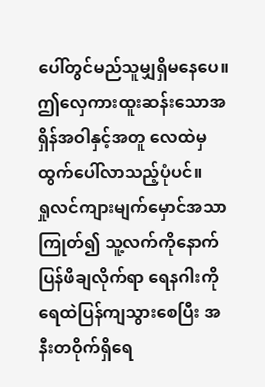ပေါ်တွင်မည်သူမျှရှိမနေပေ။ ဤလှေကားထူးဆန်းသောအရှိန်အဝါနှင့်အတူ လေထဲမှထွက်ပေါ်လာသည့်ပုံပင်။
ရှုလင်ကျားမျက်မှောင်အသာကြုတ်၍ သူ့လက်ကိုနောက်ပြန်ဖိချလိုက်ရာ ရေနဂါးကိုရေထဲပြန်ကျသွားစေပြီး အနီးတဝိုက်ရှိရေ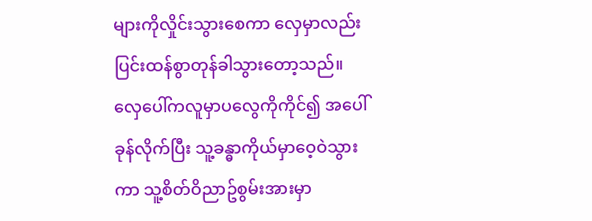များကိုလှိုင်းသွားစေကာ လှေမှာလည်းပြင်းထန်စွာတုန်ခါသွားတော့သည်။
လှေပေါ်ကလူမှာပလွေကိုကိုင်၍ အပေါ်ခုန်လိုက်ပြီး သူ့ခန္ဓာကိုယ်မှာဝေ့ဝဲသွားကာ သူ့စိတ်ဝိညာဥ်စွမ်းအားမှာ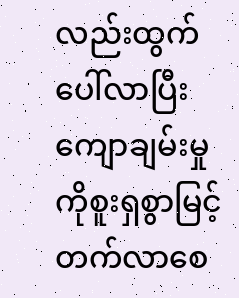လည်းထွက်ပေါ်လာပြီး ကျောချမ်းမှုကိုစူးရှစွာမြင့်တက်လာစေ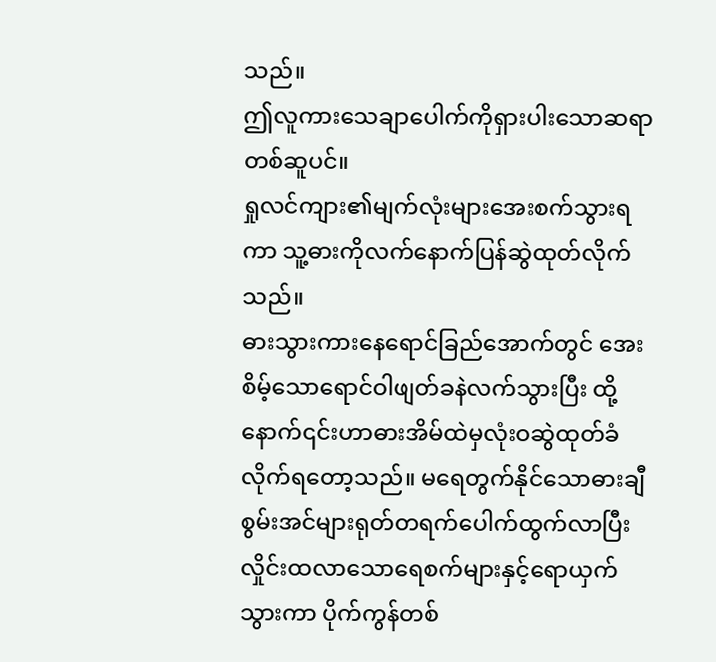သည်။
ဤလူကားသေချာပေါက်ကိုရှားပါးသောဆရာတစ်ဆူပင်။
ရှုလင်ကျား၏မျက်လုံးများအေးစက်သွားရကာ သူ့ဓားကိုလက်နောက်ပြန်ဆွဲထုတ်လိုက်သည်။
ဓားသွားကားနေရောင်ခြည်အောက်တွင် အေးစိမ့်သောရောင်ဝါဖျတ်ခနဲလက်သွားပြီး ထို့နောက်၎င်းဟာဓားအိမ်ထဲမှလုံးဝဆွဲထုတ်ခံလိုက်ရတော့သည်။ မရေတွက်နိုင်သောဓားချီစွမ်းအင်များရုတ်တရက်ပေါက်ထွက်လာပြီး လှိုင်းထလာသောရေစက်များနှင့်ရောယှက်သွားကာ ပိုက်ကွန်တစ်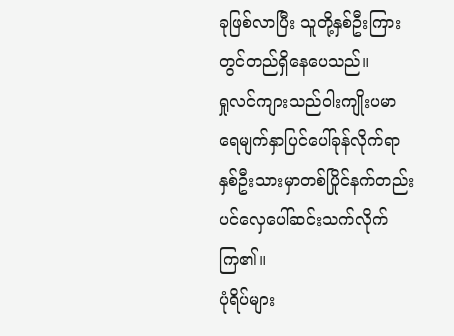ခုဖြစ်လာပြီး သူတို့နှစ်ဦးကြားတွင်တည်ရှိနေပေသည်။
ရှုလင်ကျားသည်ဝါးကျိုးပမာ ရေမျက်နှာပြင်ပေါ်ခုန်လိုက်ရာ နှစ်ဦးသားမှာတစ်ပြိုင်နက်တည်းပင်လှေပေါ်ဆင်းသက်လိုက်ကြ၏။
ပုံရိပ်များ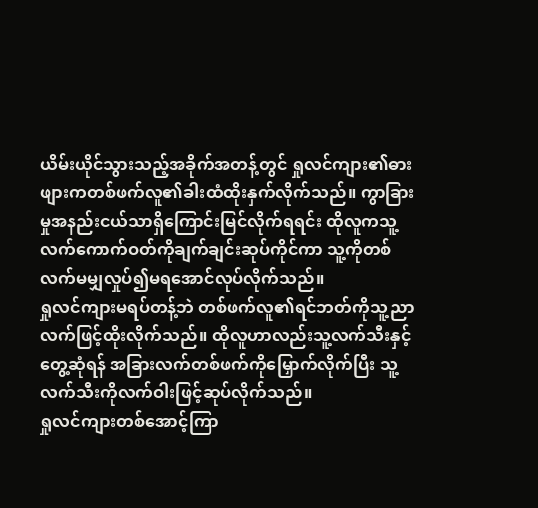ယိမ်းယိုင်သွားသည့်အခိုက်အတန့်တွင် ရှုလင်ကျား၏ဓားဖျားကတစ်ဖက်လူ၏ခါးထံထိုးနှက်လိုက်သည်။ ကွာခြားမှုအနည်းငယ်သာရှိကြောင်းမြင်လိုက်ရရင်း ထိုလူကသူ့လက်ကောက်ဝတ်ကိုချက်ချင်းဆုပ်ကိုင်ကာ သူ့ကိုတစ်လက်မမျှလှုပ်၍မရအောင်လုပ်လိုက်သည်။
ရှုလင်ကျားမရပ်တန့်ဘဲ တစ်ဖက်လူ၏ရင်ဘတ်ကိုသူ့ညာလက်ဖြင့်ထိုးလိုက်သည်။ ထိုလူဟာလည်းသူ့လက်သီးနှင့်တွေ့ဆုံရန် အခြားလက်တစ်ဖက်ကိုမြှောက်လိုက်ပြီး သူ့လက်သီးကိုလက်ဝါးဖြင့်ဆုပ်လိုက်သည်။
ရှုလင်ကျားတစ်အောင့်ကြာ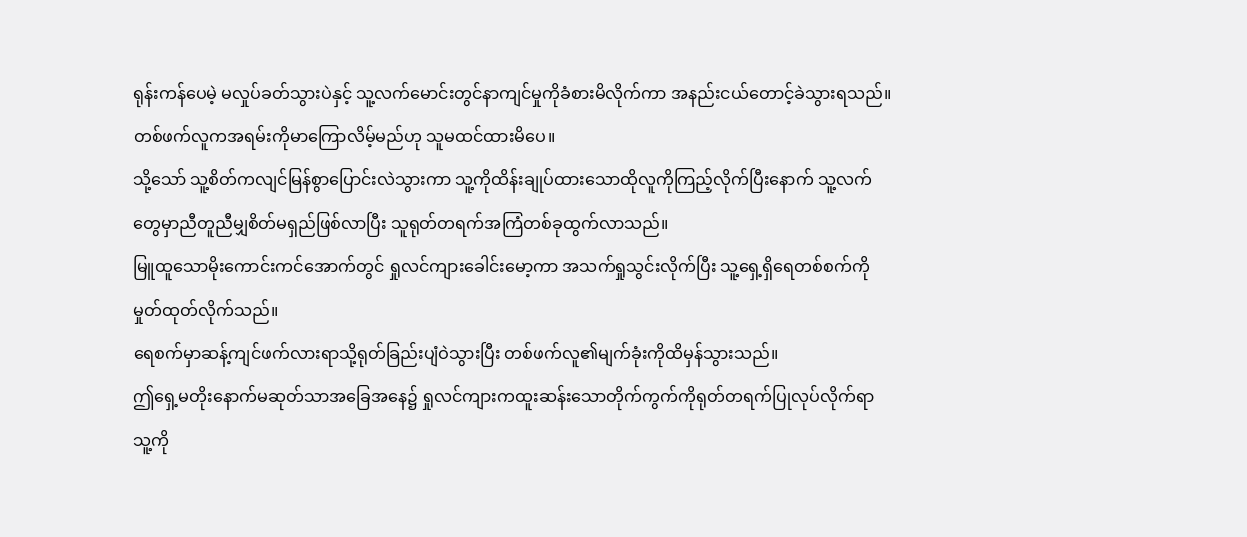ရုန်းကန်ပေမဲ့ မလှုပ်ခတ်သွားပဲနှင့် သူ့လက်မောင်းတွင်နာကျင်မှုကိုခံစားမိလိုက်ကာ အနည်းငယ်တောင့်ခဲသွားရသည်။ တစ်ဖက်လူကအရမ်းကိုမာကြောလိမ့်မည်ဟု သူမထင်ထားမိပေ။
သို့သော် သူ့စိတ်ကလျင်မြန်စွာပြောင်းလဲသွားကာ သူ့ကိုထိန်းချုပ်ထားသောထိုလူကိုကြည့်လိုက်ပြီးနောက် သူ့လက်တွေမှာညီတူညီမျှစိတ်မရှည်ဖြစ်လာပြီး သူရုတ်တရက်အကြံတစ်ခုထွက်လာသည်။
မြူထူသောမိုးကောင်းကင်အောက်တွင် ရှုလင်ကျားခေါင်းမော့ကာ အသက်ရှုသွင်းလိုက်ပြီး သူ့ရှေ့ရှိရေတစ်စက်ကိုမှုတ်ထုတ်လိုက်သည်။
ရေစက်မှာဆန့်ကျင်ဖက်လားရာသို့ရုတ်ခြည်းပျံဝဲသွားပြီး တစ်ဖက်လူ၏မျက်ခုံးကိုထိမှန်သွားသည်။
ဤရှေ့မတိုးနောက်မဆုတ်သာအခြေအနေ၌ ရှုလင်ကျားကထူးဆန်းသောတိုက်ကွက်ကိုရုတ်တရက်ပြုလုပ်လိုက်ရာ သူ့ကို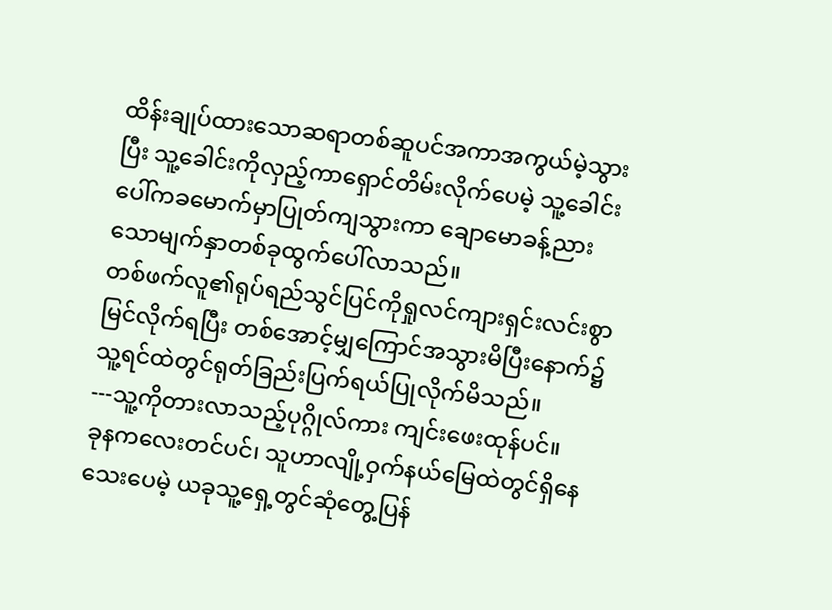ထိန်းချုပ်ထားသောဆရာတစ်ဆူပင်အကာအကွယ်မဲ့သွားပြီး သူ့ခေါင်းကိုလှည့်ကာရှောင်တိမ်းလိုက်ပေမဲ့ သူ့ခေါင်းပေါ်ကခမောက်မှာပြုတ်ကျသွားကာ ချောမောခန့်ညားသောမျက်နှာတစ်ခုထွက်ပေါ်လာသည်။
တစ်ဖက်လူ၏ရုပ်ရည်သွင်ပြင်ကိုရှုလင်ကျားရှင်းလင်းစွာမြင်လိုက်ရပြီး တစ်အောင့်မျှကြောင်အသွားမိပြီးနောက်၌ သူ့ရင်ထဲတွင်ရုတ်ခြည်းပြက်ရယ်ပြုလိုက်မိသည်။
---သူ့ကိုတားလာသည့်ပုဂ္ဂိုလ်ကား ကျင်းဖေးထုန်ပင်။
ခုနကလေးတင်ပင်၊ သူဟာလျို့ဝှက်နယ်မြေထဲတွင်ရှိနေသေးပေမဲ့ ယခုသူ့ရှေ့တွင်ဆုံတွေ့ပြန်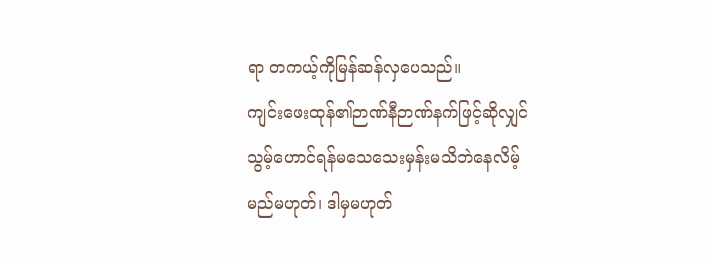ရာ တကယ့်ကိုမြန်ဆန်လှပေသည်။
ကျင်းဖေးထုန်၏ဉာဏ်နီဉာဏ်နက်ဖြင့်ဆိုလျှင် သွမ့်ဟောင်ရန်မသေသေးမှန်းမသိဘဲနေလိမ့်မည်မဟုတ်၊ ဒါမှမဟုတ်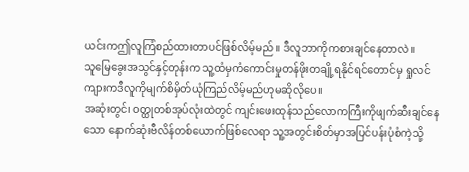ယင်းကဤလူကြံစည်ထားတာပင်ဖြစ်လိမ့်မည်။ ဒီလူဘာကိုကစားချင်နေတာလဲ။
သူမြေခွေးအသွင်နှင့်တုန်းက သူ့ထံမှကံကောင်းမှုတန်ဖိုးတချို့ရနိုင်ရင်တောင်မှ ရှုလင်ကျားကဒီလူကိုမျက်စိမှိတ်ယုံကြည်လိမ့်မည်ဟုမဆိုလိုပေ။
အဆုံးတွင်၊ ဝတ္ထုတစ်အုပ်လုံးထဲတွင် ကျင်းဖေးထုန်သည်လောကကြီးကိုဖျက်ဆီးချင်နေသော နောက်ဆုံးဗီလိန်တစ်ယောက်ဖြစ်လေရာ သူ့အတွင်းစိတ်မှာအပြင်ပန်းပုံစံကဲ့သို့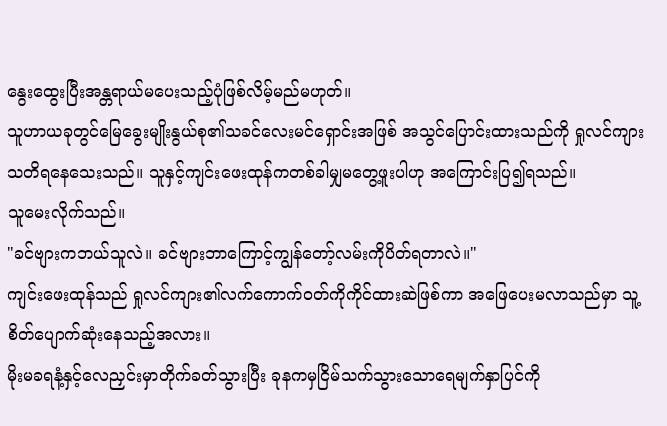နွေးထွေးပြီးအန္တရာယ်မပေးသည့်ပုံဖြစ်လိမ့်မည်မဟုတ်။
သူဟာယခုတွင်မြေခွေးမျိုးနွယ်စု၏သခင်လေးမင်ရှောင်းအဖြစ် အသွင်ပြောင်းထားသည်ကို ရှုလင်ကျားသတိရနေသေးသည်။ သူနှင့်ကျင်းဖေးထုန်ကတစ်ခါမျှမတွေ့ဖူးပါဟု အကြောင်းပြ၍ရသည်။
သူမေးလိုက်သည်။
"ခင်ဗျားကဘယ်သူလဲ။ ခင်ဗျားဘာကြောင့်ကျွန်တော့်လမ်းကိုပိတ်ရတာလဲ။"
ကျင်းဖေးထုန်သည် ရှုလင်ကျား၏လက်ကောက်ဝတ်ကိုကိုင်ထားဆဲဖြစ်ကာ အဖြေပေးမလာသည်မှာ သူ့စိတ်ပျောက်ဆုံးနေသည့်အလား။
မိုးမခရနံ့နှင့်လေညှင်းမှာတိုက်ခတ်သွားပြီး ခုနကမှငြိမ်သက်သွားသောရေမျက်နှာပြင်ကို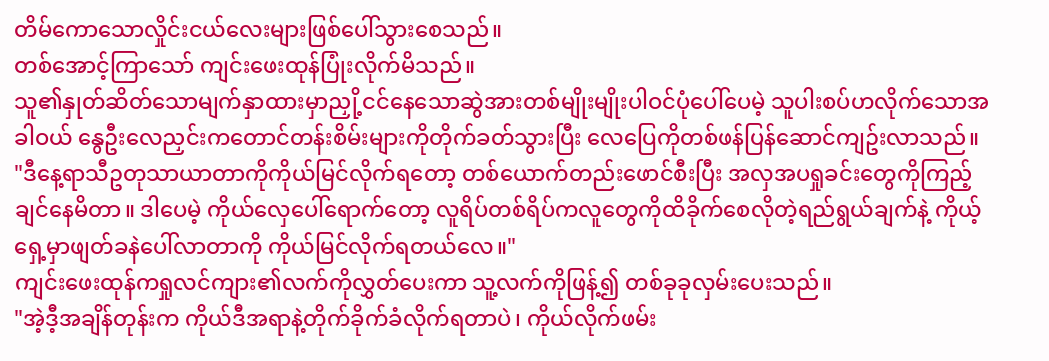တိမ်ကောသောလှိုင်းငယ်လေးများဖြစ်ပေါ်သွားစေသည်။
တစ်အောင့်ကြာသော် ကျင်းဖေးထုန်ပြုံးလိုက်မိသည်။
သူ၏နှုတ်ဆိတ်သောမျက်နှာထားမှာညှို့ငင်နေသောဆွဲအားတစ်မျိုးမျိုးပါဝင်ပုံပေါ်ပေမဲ့ သူပါးစပ်ဟလိုက်သောအခါဝယ် နွေဦးလေညှင်းကတောင်တန်းစိမ်းများကိုတိုက်ခတ်သွားပြီး လေပြေကိုတစ်ဖန်ပြန်ဆောင်ကျဥ်းလာသည်။
"ဒီနေ့ရာသီဥတုသာယာတာကိုကိုယ်မြင်လိုက်ရတော့ တစ်ယောက်တည်းဖောင်စီးပြီး အလှအပရှုခင်းတွေကိုကြည့်ချင်နေမိတာ။ ဒါပေမဲ့ ကိုယ်လှေပေါ်ရောက်တော့ လူရိပ်တစ်ရိပ်ကလူတွေကိုထိခိုက်စေလိုတဲ့ရည်ရွယ်ချက်နဲ့ ကိုယ့်ရှေ့မှာဖျတ်ခနဲပေါ်လာတာကို ကိုယ်မြင်လိုက်ရတယ်လေ။"
ကျင်းဖေးထုန်ကရှုလင်ကျား၏လက်ကိုလွှတ်ပေးကာ သူ့လက်ကိုဖြန့်၍ တစ်ခုခုလှမ်းပေးသည်။
"အဲ့ဒီ့အချိန်တုန်းက ကိုယ်ဒီအရာနဲ့တိုက်ခိုက်ခံလိုက်ရတာပဲ၊ ကိုယ်လိုက်ဖမ်း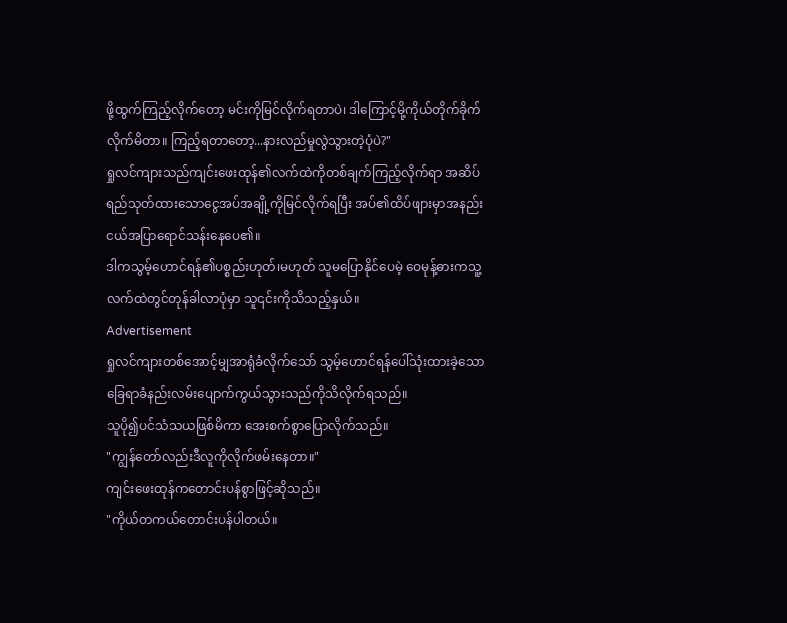ဖို့ထွက်ကြည့်လိုက်တော့ မင်းကိုမြင်လိုက်ရတာပဲ၊ ဒါကြောင့်မို့ကိုယ်တိုက်ခိုက်လိုက်မိတာ။ ကြည့်ရတာတော့...နားလည်မှုလွဲသွားတဲ့ပုံပဲ?"
ရှုလင်ကျားသည်ကျင်းဖေးထုန်၏လက်ထဲကိုတစ်ချက်ကြည့်လိုက်ရာ အဆိပ်ရည်သုတ်ထားသောငွေအပ်အချို့ကိုမြင်လိုက်ရပြီး အပ်၏ထိပ်ဖျားမှာအနည်းငယ်အပြာရောင်သန်းနေပေ၏။
ဒါကသွမ့်ဟောင်ရန်၏ပစ္စည်းဟုတ်၊မဟုတ် သူမပြောနိုင်ပေမဲ့ ဝေမုန့်ဓားကသူ့လက်ထဲတွင်တုန်ခါလာပုံမှာ သူ၎င်းကိုသိသည့်နှယ်။
Advertisement
ရှုလင်ကျားတစ်အောင့်မျှအာရုံခံလိုက်သော် သွမ့်ဟောင်ရန်ပေါ်သုံးထားခဲ့သောခြေရာခံနည်းလမ်းပျောက်ကွယ်သွားသည်ကိုသိလိုက်ရသည်။
သူပို၍ပင်သံသယဖြစ်မိကာ အေးစက်စွာပြောလိုက်သည်။
"ကျွန်တော်လည်းဒီလူကိုလိုက်ဖမ်းနေတာ။"
ကျင်းဖေးထုန်ကတောင်းပန်စွာဖြင့်ဆိုသည်။
"ကိုယ်တကယ်တောင်းပန်ပါတယ်။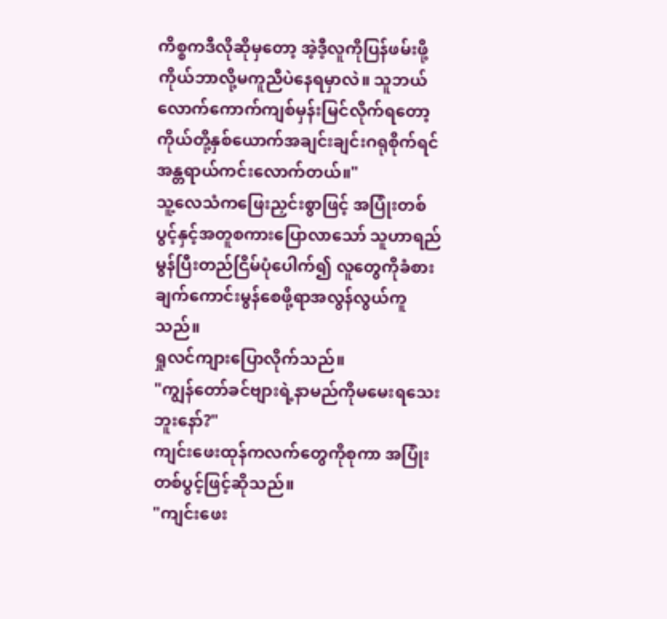ကိစ္စကဒီလိုဆိုမှတော့ အဲ့ဒီ့လူကိုပြန်ဖမ်းဖို့ ကိုယ်ဘာလို့မကူညီပဲနေရမှာလဲ။ သူဘယ်လောက်ကောက်ကျစ်မှန်းမြင်လိုက်ရတော့ ကိုယ်တို့နှစ်ယောက်အချင်းချင်းဂရုစိုက်ရင် အန္တရာယ်ကင်းလောက်တယ်။"
သူ့လေသံကဖြေးညှင်းစွာဖြင့် အပြုံးတစ်ပွင့်နှင့်အတူစကားပြောလာသော် သူဟာရည်မွန်ပြီးတည်ငြိမ်ပုံပေါက်၍ လူတွေကိုခံစားချက်ကောင်းမွန်စေဖို့ရာအလွန်လွယ်ကူသည်။
ရှုလင်ကျားပြောလိုက်သည်။
"ကျွန်တော်ခင်ဗျားရဲ့နာမည်ကိုမမေးရသေးဘူးနော်?"
ကျင်းဖေးထုန်ကလက်တွေကိုစုကာ အပြုံးတစ်ပွင့်ဖြင့်ဆိုသည်။
"ကျင်းဖေး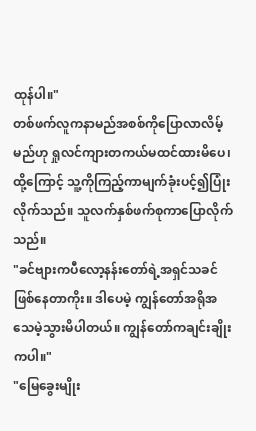ထုန်ပါ။"
တစ်ဖက်လူကနာမည်အစစ်ကိုပြောလာလိမ့်မည်ဟု ရှုလင်ကျားတကယ်မထင်ထားမိပေ၊ ထို့ကြောင့် သူ့ကိုကြည့်ကာမျက်ခုံးပင့်၍ပြုံးလိုက်သည်။ သူလက်နှစ်ဖက်စုကာပြောလိုက်သည်။
"ခင်ဗျားကပီလော့နန်းတော်ရဲ့အရှင်သခင်ဖြစ်နေတာကိုး။ ဒါပေမဲ့ ကျွန်တော်အရိုအသေမဲ့သွားမိပါတယ်။ ကျွန်တော်ကချင်းချိုးကပါ။"
"မြေခွေးမျိုး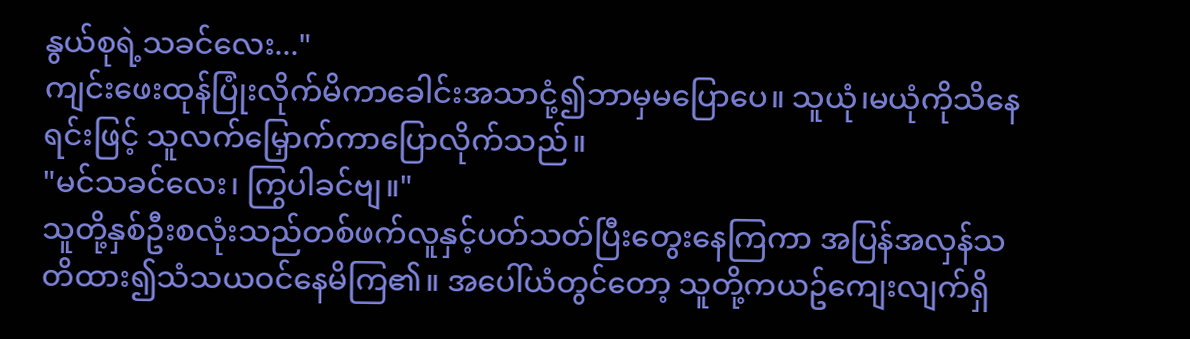နွယ်စုရဲ့သခင်လေး..."
ကျင်းဖေးထုန်ပြုံးလိုက်မိကာခေါင်းအသာငုံ့၍ဘာမှမပြောပေ။ သူယုံ၊မယုံကိုသိနေရင်းဖြင့် သူလက်မြှောက်ကာပြောလိုက်သည်။
"မင်သခင်လေး၊ ကြွပါခင်ဗျ။"
သူတို့နှစ်ဦးစလုံးသည်တစ်ဖက်လူနှင့်ပတ်သတ်ပြီးတွေးနေကြကာ အပြန်အလှန်သတိထား၍သံသယဝင်နေမိကြ၏။ အပေါ်ယံတွင်တော့ သူတို့ကယဥ်ကျေးလျက်ရှိ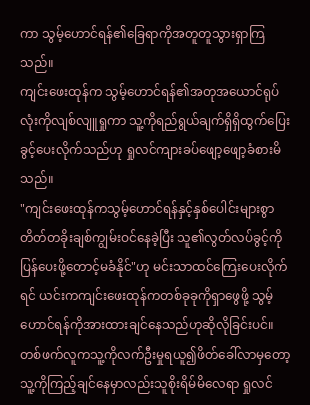ကာ သွမ့်ဟောင်ရန်၏ခြေရာကိုအတူတူသွားရှာကြသည်။
ကျင်းဖေးထုန်က သွမ့်ဟောင်ရန်၏အတုအယောင်ရုပ်လုံးကိုလျစ်လျူရှုကာ သူ့ကိုရည်ရွယ်ချက်ရှိရှိထွက်ပြေးခွင့်ပေးလိုက်သည်ဟု ရှုလင်ကျားခပ်ဖျော့ဖျော့ခံစားမိသည်။
"ကျင်းဖေးထုန်ကသွမ့်ဟောင်ရန်နှင့်နှစ်ပေါင်းများစွာတိတ်တခိုးချစ်ကျွမ်းဝင်နေခဲ့ပြီး သူ၏လွတ်လပ်ခွင့်ကိုပြန်ပေးဖို့တောင့်မခံနိုင်"ဟု မင်းသာထင်ကြေးပေးလိုက်ရင် ယင်းကကျင်းဖေးထုန်ကတစ်ခုခုကိုရှာဖွေဖို့ သွမ့်ဟောင်ရန်ကိုအားထားချင်နေသည်ဟုဆိုလိုခြင်းပင်။
တစ်ဖက်လူကသူ့ကိုလက်ဦးမှုရယူ၍ဖိတ်ခေါ်လာမှတော့ သူ့ကိုကြည့်ချင်နေမှာလည်းသူစိုးရိမ်မိလေရာ ရှုလင်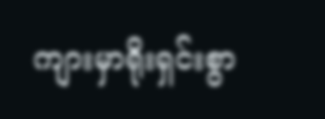ကျားမှာရိုးရှင်းစွာ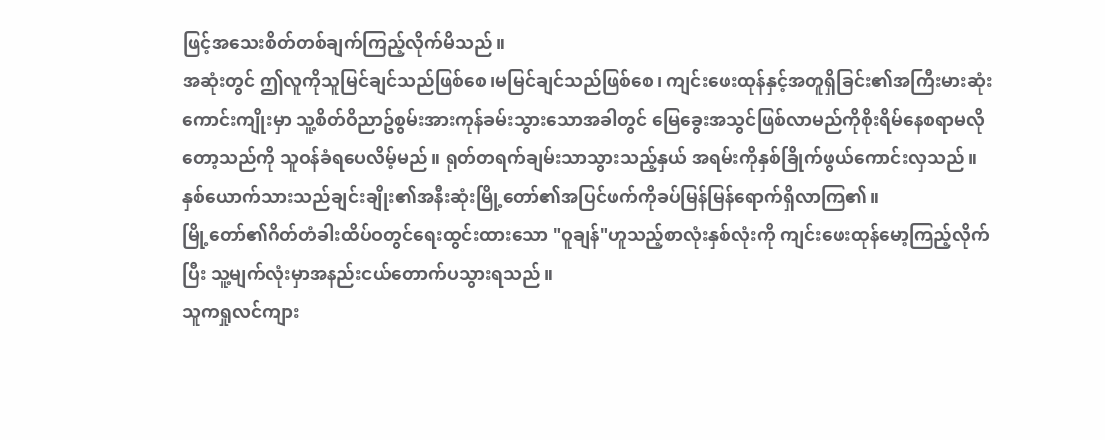ဖြင့်အသေးစိတ်တစ်ချက်ကြည့်လိုက်မိသည်။
အဆုံးတွင် ဤလူကိုသူမြင်ချင်သည်ဖြစ်စေ၊မမြင်ချင်သည်ဖြစ်စေ၊ ကျင်းဖေးထုန်နှင့်အတူရှိခြင်း၏အကြီးမားဆုံးကောင်းကျိုးမှာ သူ့စိတ်ဝိညာဥ်စွမ်းအားကုန်ခမ်းသွားသောအခါတွင် မြေခွေးအသွင်ဖြစ်လာမည်ကိုစိုးရိမ်နေစရာမလိုတော့သည်ကို သူဝန်ခံရပေလိမ့်မည်။ ရုတ်တရက်ချမ်းသာသွားသည့်နှယ် အရမ်းကိုနှစ်ခြိုက်ဖွယ်ကောင်းလှသည်။
နှစ်ယောက်သားသည်ချင်းချိုး၏အနီးဆုံးမြို့တော်၏အပြင်ဖက်ကိုခပ်မြန်မြန်ရောက်ရှိလာကြ၏။
မြို့တော်၏ဂိတ်တံခါးထိပ်ဝတွင်ရေးထွင်းထားသော "ဝူချန်"ဟူသည့်စာလုံးနှစ်လုံးကို ကျင်းဖေးထုန်မော့ကြည့်လိုက်ပြီး သူ့မျက်လုံးမှာအနည်းငယ်တောက်ပသွားရသည်။
သူကရှုလင်ကျား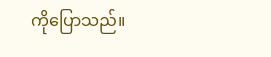ကိုပြောသည်။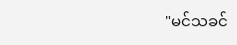"မင်သခင်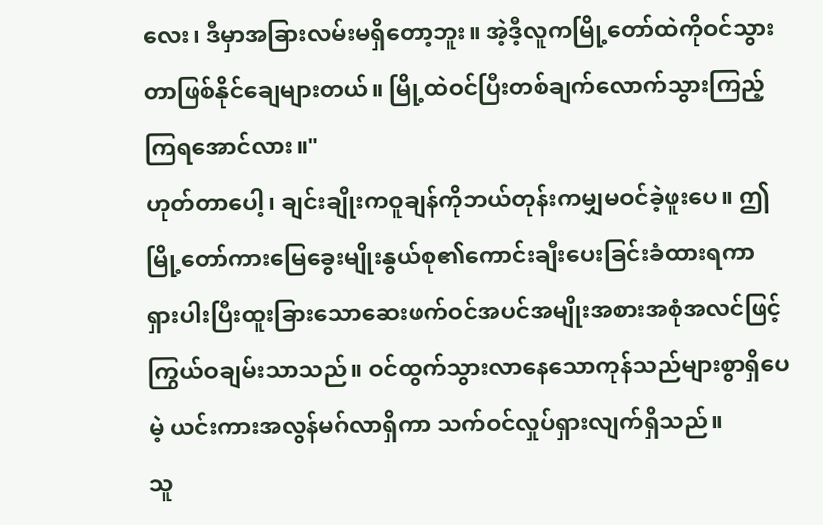လေး၊ ဒီမှာအခြားလမ်းမရှိတော့ဘူး။ အဲ့ဒီ့လူကမြို့တော်ထဲကိုဝင်သွားတာဖြစ်နိုင်ချေများတယ်။ မြို့ထဲဝင်ပြီးတစ်ချက်လောက်သွားကြည့်ကြရအောင်လား။"
ဟုတ်တာပေါ့၊ ချင်းချိုးကဝူချန်ကိုဘယ်တုန်းကမျှမဝင်ခဲ့ဖူးပေ။ ဤမြို့တော်ကားမြေခွေးမျိုးနွယ်စု၏ကောင်းချီးပေးခြင်းခံထားရကာ ရှားပါးပြီးထူးခြားသောဆေးဖက်ဝင်အပင်အမျိုးအစားအစုံအလင်ဖြင့် ကြွယ်ဝချမ်းသာသည်။ ဝင်ထွက်သွားလာနေသောကုန်သည်များစွာရှိပေမဲ့ ယင်းကားအလွန်မဂ်လာရှိကာ သက်ဝင်လှုပ်ရှားလျက်ရှိသည်။
သူ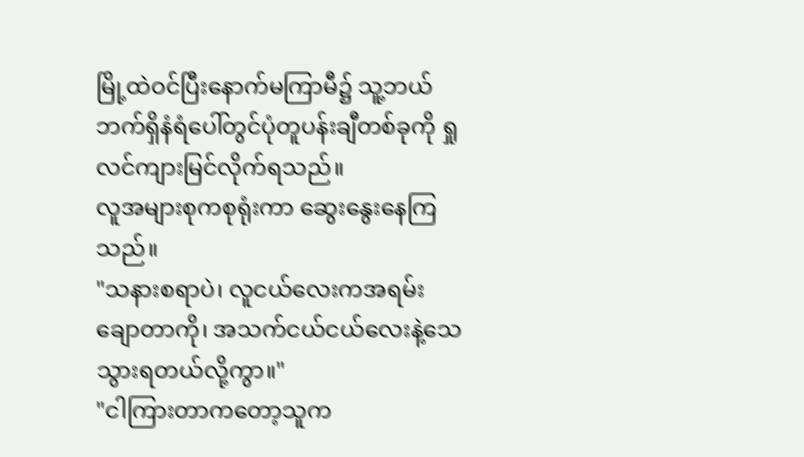မြို့ထဲဝင်ပြီးနောက်မကြာမီ၌ သူ့ဘယ်ဘက်ရှိနံရံပေါ်တွင်ပုံတူပန်းချီတစ်ခုကို ရှုလင်ကျားမြင်လိုက်ရသည်။
လူအများစုကစုရုံးကာ ဆွေးနွေးနေကြသည်။
"သနားစရာပဲ၊ လူငယ်လေးကအရမ်းချောတာကို၊ အသက်ငယ်ငယ်လေးနဲ့သေသွားရတယ်လို့ကွာ။"
"ငါကြားတာကတော့သူက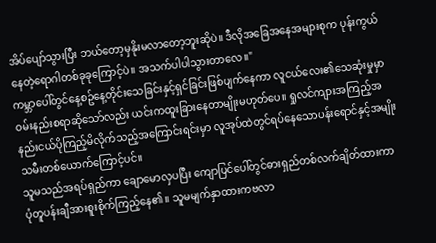အိပ်ပျော်သွားပြီး ဘယ်တော့မှနိုးမလာတော့ဘူးဆိုပဲ။ ဒီလိုအခြေအနေအများစုက ပုန်းကွယ်နေတဲ့ရောဂါတစ်ခုခုကြောင့်ပဲ။ အသက်ပါပါသွားတာလေ။"
ကမ္ဘာပေါ်တွင်နေ့စဥ်နေ့တိုင်းသေခြင်းနှင့်ရှင်ခြင်းဖြစ်ပျက်နေကာ လူငယ်လေး၏သေဆုံးမှုမှာဝမ်းနည်းစရာဆိုသော်လည်း ယင်းကထူးခြားနေတာမျိုးမဟုတ်ပေ။ ရှုလင်ကျားအကြည့်အနည်းငယ်ပိုကြည့်မိလိုက်သည့်အကြောင်းရင်းမှာ လူအုပ်ထဲတွင်ရပ်နေသောပန်းရောင်နှင့်အမျိုးသမီးတစ်ယောက်ကြောင့်ပင်။
သူမသည်အရပ်ရှည်ကာ ချောမောလှပပြီး ကျောပြင်ပေါ်တွင်ဓားရှည်တစ်လက်ချိတ်ထားကာ ပုံတူပန်းချီအားစူးစိုက်ကြည့်နေ၏။ သူမမျက်နှာထားကဗလာ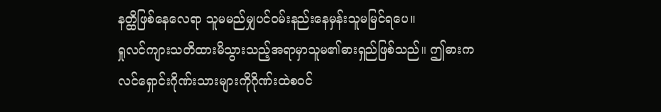နတ္ထိဖြစ်နေလေရာ သူမမည်မျှပင်ဝမ်းနည်းနေမှန်းသူမမြင်ရပေ။
ရှုလင်ကျားသတိထားမိသွားသည့်အရာမှာသူမ၏ဓားရှည်ဖြစ်သည်။ ဤဓားက လင်ရှောင်းဂိုဏ်းသားများကိုဂိုဏ်းထဲစဝင်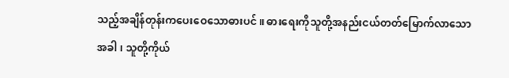သည့်အချိန်တုန်းကပေးဝေသောဓားပင်။ ဓားရေးကိုသူတို့အနည်းငယ်တတ်မြောက်လာသောအခါ၊ သူတို့ကိုယ်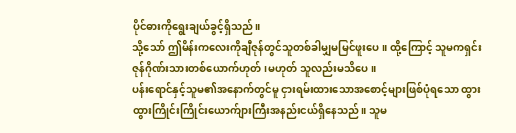ပိုင်ဓားကိုရွေးချယ်ခွင့်ရှိသည်။
သို့သော် ဤမိန်းကလေးကိုချီဇုန်တွင်သူတစ်ခါမျှမမြင်ဖူးပေ။ ထို့ကြောင့် သူမကရှင်းဇုန်ဂိုဏ်းသားတစ်ယောက်ဟုတ်၊မဟုတ် သူလည်းမသိပေ။
ပန်းရောင်နှင့်သူမ၏အနောက်တွင်မူ ငှားရမ်းထားသောအစောင့်များဖြစ်ပုံရသော ထွားထွားကြိုင်းကြိုင်းယောက်ျားကြီးအနည်းငယ်ရှိနေသည်။ သူမ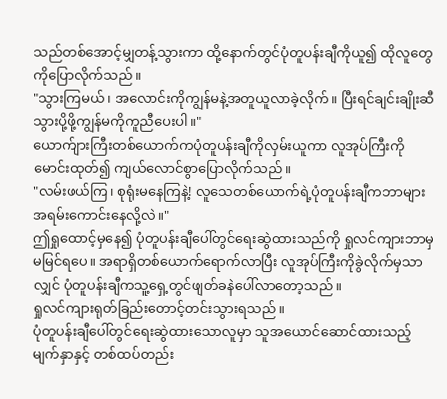သည်တစ်အောင့်မျှတန့်သွားကာ ထို့နောက်တွင်ပုံတူပန်းချီကိုယူ၍ ထိုလူတွေကိုပြောလိုက်သည်။
"သွားကြမယ်၊ အလောင်းကိုကျွန်မနဲ့အတူယူလာခဲ့လိုက်။ ပြီးရင်ချင်းချိုးဆီသွားပို့ဖို့ကျွန်မကိုကူညီပေးပါ။"
ယောက်ျားကြီးတစ်ယောက်ကပုံတူပန်းချီကိုလှမ်းယူကာ လူအုပ်ကြီးကိုမောင်းထုတ်၍ ကျယ်လောင်စွာပြောလိုက်သည်။
"လမ်းဖယ်ကြ၊ စုရုံးမနေကြနဲ့! လူသေတစ်ယောက်ရဲ့ပုံတူပန်းချီကဘာများအရမ်းကောင်းနေလို့လဲ။"
ဤရှုထောင့်မှနေ၍ ပုံတူပန်းချီပေါ်တွင်ရေးဆွဲထားသည်ကို ရှုလင်ကျားဘာမှမမြင်ရပေ။ အရာရှိတစ်ယောက်ရောက်လာပြီး လူအုပ်ကြီးကိုခွဲလိုက်မှသာလျှင် ပုံတူပန်းချီကသူ့ရှေ့တွင်ဖျတ်ခနဲပေါ်လာတော့သည်။
ရှုလင်ကျားရုတ်ခြည်းတောင့်တင်းသွားရသည်။
ပုံတူပန်းချီပေါ်တွင်ရေးဆွဲထားသောလူမှာ သူအယောင်ဆောင်ထားသည့်မျက်နှာနှင့် တစ်ထပ်တည်း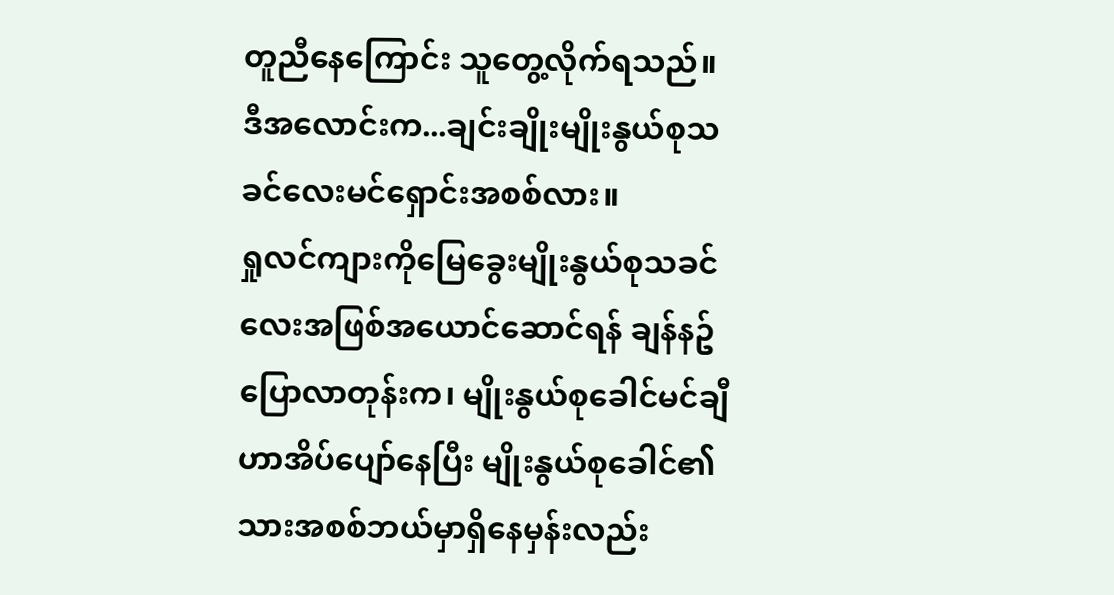တူညီနေကြောင်း သူတွေ့လိုက်ရသည်။
ဒီအလောင်းက...ချင်းချိုးမျိုးနွယ်စုသခင်လေးမင်ရှောင်းအစစ်လား။
ရှုလင်ကျားကိုမြေခွေးမျိုးနွယ်စုသခင်လေးအဖြစ်အယောင်ဆောင်ရန် ချန်နဥ်ပြောလာတုန်းက၊ မျိုးနွယ်စုခေါင်မင်ချီဟာအိပ်ပျော်နေပြီး မျိုးနွယ်စုခေါင်၏သားအစစ်ဘယ်မှာရှိနေမှန်းလည်း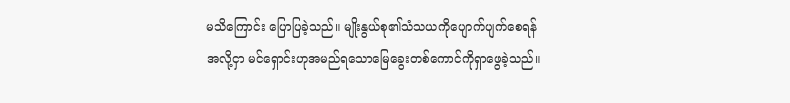မသိကြောင်း ပြောပြခဲ့သည်။ မျိုးနွယ်စု၏သံသယကိုပျောက်ပျက်စေရန်အလို့ငှာ မင်ရှောင်းဟုအမည်ရသောမြေခွေးတစ်ကောင်ကိုရှာဖွေခဲ့သည်။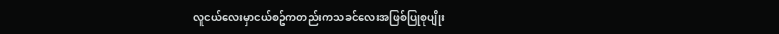လူငယ်လေးမှာငယ်စဥ်ကတည်းကသခင်လေးအဖြစ်ပြုစုပျိုး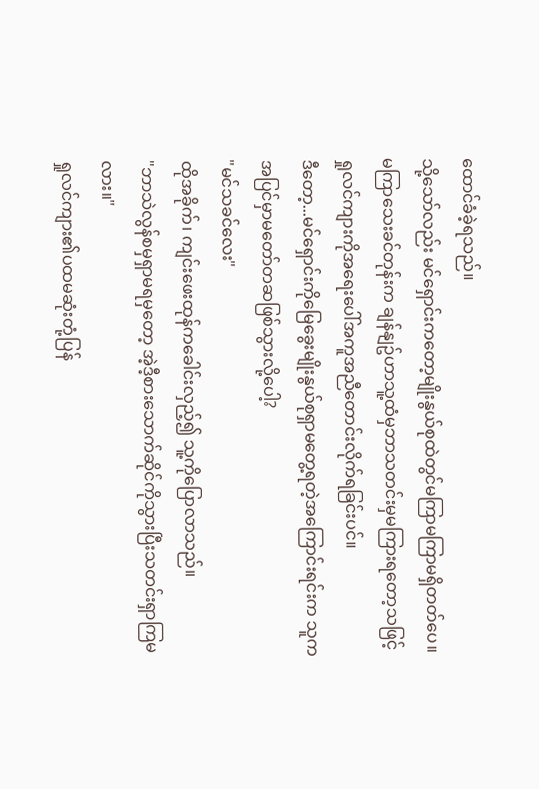ထောင်ခံခဲ့ရသည်။
သို့သော်လည်း မင်ရှောင်းကတော့မျိုးနွယ်စုထဲတွင်မကြာမကြာမရှိတတ်ပေ။ မကြာသေးခင်တုန်းက ချန်နျဥ်ဟာသူ့ထံမှဘာသတင်းမှမကြားရတော့သဖြင့် ရှုလင်ကျားကိုအရေးပေါ်အကူအညီတောင်းလိုက်ရခြင်းပင်။
ဒီတော့...မင်ရှောင်းကိုမြေခွေးမျိုးနွယ်စုရှာမတွေ့ရတဲ့အကြောင်းရင်းက သူကအပြင်မှာမတော်တဆဖြစ်သွားလို့ပေါ့?
"မင်သခင်လေး"
ထိုအခိုက်၊ ကျင်းဖေးထုန်ကခေါင်းလှည့်၍ သူ့ကိုပြောလာသည်။
"ဘာသဲလွန်စမှရှာမရမှတော့ အဲ့ဒီ့စားသောက်ဆိုင်ကိုသွားပြီးသတင်းရှာကြမလား။"
ရှုလင်ကျား၏ပထမဆုံးတုံ့ပြန်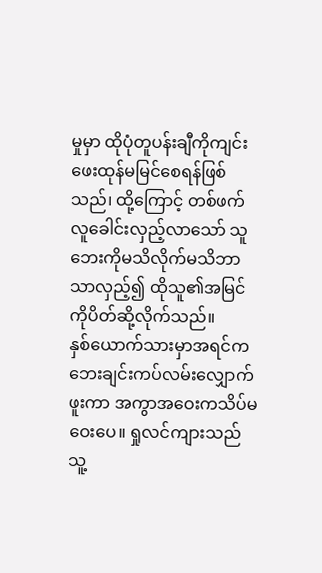မှုမှာ ထိုပုံတူပန်းချီကိုကျင်းဖေးထုန်မမြင်စေရန်ဖြစ်သည်၊ ထို့ကြောင့် တစ်ဖက်လူခေါင်းလှည့်လာသော် သူဘေးကိုမသိလိုက်မသိဘာသာလှည့်၍ ထိုသူ၏အမြင်ကိုပိတ်ဆို့လိုက်သည်။
နှစ်ယောက်သားမှာအရင်ကဘေးချင်းကပ်လမ်းလျှောက်ဖူးကာ အကွာအဝေးကသိပ်မဝေးပေ။ ရှုလင်ကျားသည်သူ့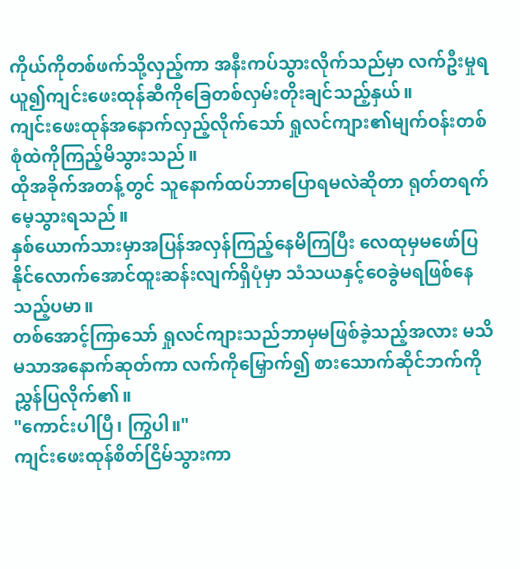ကိုယ်ကိုတစ်ဖက်သို့လှည့်ကာ အနီးကပ်သွားလိုက်သည်မှာ လက်ဦးမှုရယူ၍ကျင်းဖေးထုန်ဆီကိုခြေတစ်လှမ်းတိုးချင်သည့်နှယ်။
ကျင်းဖေးထုန်အနောက်လှည့်လိုက်သော် ရှုလင်ကျား၏မျက်ဝန်းတစ်စုံထဲကိုကြည့်မိသွားသည်။
ထိုအခိုက်အတန့်တွင် သူနောက်ထပ်ဘာပြောရမလဲဆိုတာ ရုတ်တရက်မေ့သွားရသည်။
နှစ်ယောက်သားမှာအပြန်အလှန်ကြည့်နေမိကြပြီး လေထုမှမဖော်ပြနိုင်လောက်အောင်ထူးဆန်းလျက်ရှိပုံမှာ သံသယနှင့်ဝေခွဲမရဖြစ်နေသည့်ပမာ။
တစ်အောင့်ကြာသော် ရှုလင်ကျားသည်ဘာမှမဖြစ်ခဲ့သည့်အလား မသိမသာအနောက်ဆုတ်ကာ လက်ကိုမြှောက်၍ စားသောက်ဆိုင်ဘက်ကိုညွှန်ပြလိုက်၏။
"ကောင်းပါပြီ၊ ကြွပါ။"
ကျင်းဖေးထုန်စိတ်ငြိမ်သွားကာ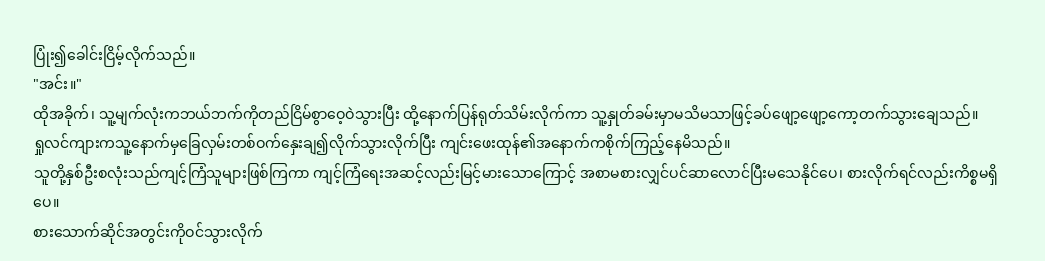ပြုံး၍ခေါင်းငြိမ့်လိုက်သည်။
"အင်း။"
ထိုအခိုက်၊ သူ့မျက်လုံးကဘယ်ဘက်ကိုတည်ငြိမ်စွာဝေ့ဝဲသွားပြီး ထို့နောက်ပြန်ရုတ်သိမ်းလိုက်ကာ သူ့နှုတ်ခမ်းမှာမသိမသာဖြင့်ခပ်ဖျော့ဖျော့ကော့တက်သွားချေသည်။
ရှုလင်ကျားကသူ့နောက်မှခြေလှမ်းတစ်ဝက်နှေးချ၍လိုက်သွားလိုက်ပြီး ကျင်းဖေးထုန်၏အနောက်ကစိုက်ကြည့်နေမိသည်။
သူတို့နှစ်ဦးစလုံးသည်ကျင့်ကြံသူများဖြစ်ကြကာ ကျင့်ကြံရေးအဆင့်လည်းမြင့်မားသောကြောင့် အစာမစားလျှင်ပင်ဆာလောင်ပြီးမသေနိုင်ပေ၊ စားလိုက်ရင်လည်းကိစ္စမရှိပေ။
စားသောက်ဆိုင်အတွင်းကိုဝင်သွားလိုက်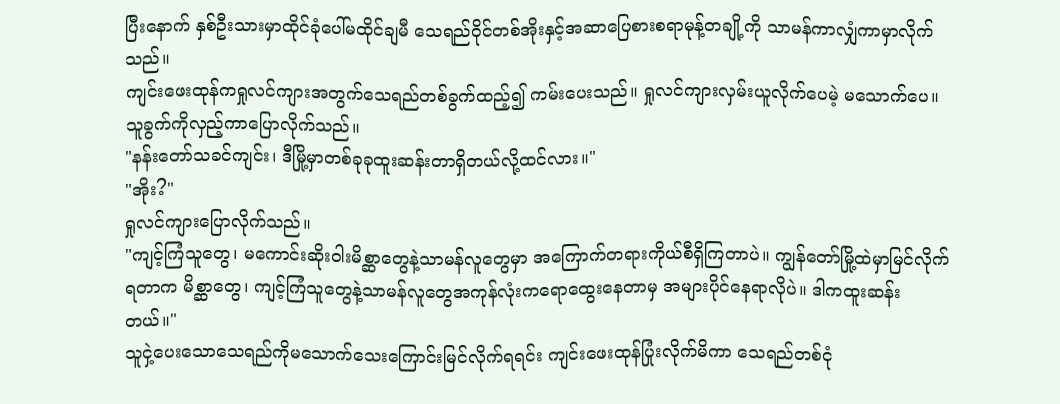ပြီးနောက် နှစ်ဦးသားမှာထိုင်ခုံပေါ်မထိုင်ချမီ သေရည်ဝိုင်တစ်အိုးနှင့်အဆာပြေစားစရာမုန့်တချို့ကို သာမန်ကာလျှံကာမှာလိုက်သည်။
ကျင်းဖေးထုန်ကရှုလင်ကျားအတွက်သေရည်တစ်ခွက်ထည့်၍ ကမ်းပေးသည်။ ရှုလင်ကျားလှမ်းယူလိုက်ပေမဲ့ မသောက်ပေ။ သူခွက်ကိုလှည့်ကာပြောလိုက်သည်။
"နန်းတော်သခင်ကျင်း၊ ဒီမြို့မှာတစ်ခုခုထူးဆန်းတာရှိတယ်လို့ထင်လား။"
"အိုး?"
ရှုလင်ကျားပြောလိုက်သည်။
"ကျင့်ကြံသူတွေ၊ မကောင်းဆိုးဝါးမိစ္ဆာတွေနဲ့သာမန်လူတွေမှာ အကြောက်တရားကိုယ်စီရှိကြတာပဲ။ ကျွန်တော်မြို့ထဲမှာမြင်လိုက်ရတာက မိစ္ဆာတွေ၊ ကျင့်ကြံသူတွေနဲ့သာမန်လူတွေအကုန်လုံးကရောထွေးနေတာမှ အများပိုင်နေရာလိုပဲ။ ဒါကထူးဆန်းတယ်။"
သူငှဲ့ပေးသောသေရည်ကိုမသောက်သေးကြောင်းမြင်လိုက်ရရင်း ကျင်းဖေးထုန်ပြုံးလိုက်မိကာ သေရည်တစ်ငုံ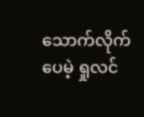သောက်လိုက်ပေမဲ့ ရှုလင်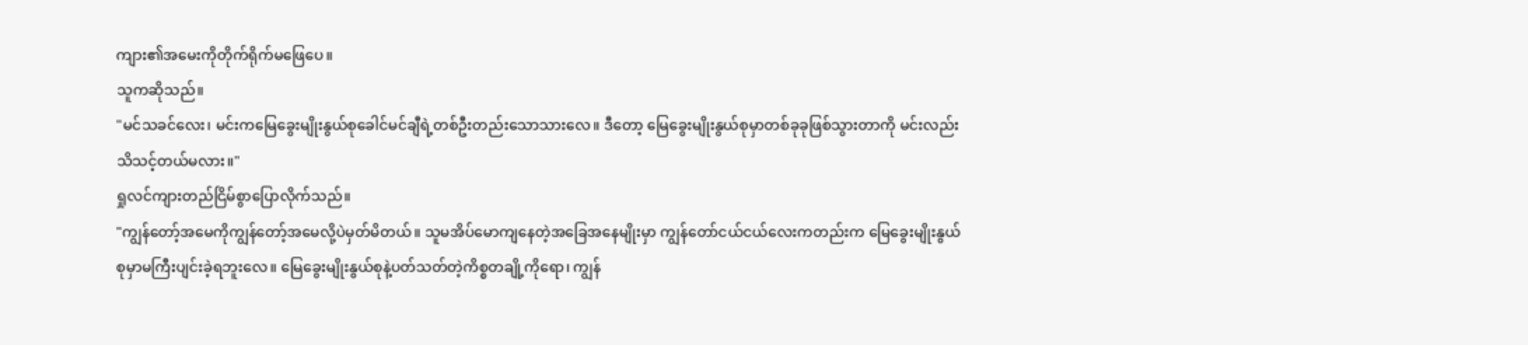ကျား၏အမေးကိုတိုက်ရိုက်မဖြေပေ။
သူကဆိုသည်။
"မင်သခင်လေး၊ မင်းကမြေခွေးမျိုးနွယ်စုခေါင်မင်ချီရဲ့တစ်ဦးတည်းသောသားလေ။ ဒီတော့ မြေခွေးမျိုးနွယ်စုမှာတစ်ခုခုဖြစ်သွားတာကို မင်းလည်းသိသင့်တယ်မလား။"
ရှုလင်ကျားတည်ငြိမ်စွာပြောလိုက်သည်။
"ကျွန်တော့်အမေကိုကျွန်တော့်အမေလို့ပဲမှတ်မိတယ်။ သူမအိပ်မောကျနေတဲ့အခြေအနေမျိုးမှာ ကျွန်တော်ငယ်ငယ်လေးကတည်းက မြေခွေးမျိုးနွယ်စုမှာမကြီးပျင်းခဲ့ရဘူးလေ။ မြေခွေးမျိုးနွယ်စုနဲ့ပတ်သတ်တဲ့ကိစ္စတချို့ကိုရော၊ ကျွန်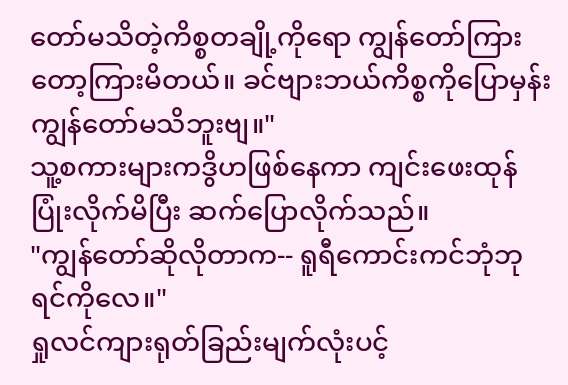တော်မသိတဲ့ကိစ္စတချို့ကိုရော ကျွန်တော်ကြားတော့ကြားမိတယ်။ ခင်ဗျားဘယ်ကိစ္စကိုပြောမှန်းကျွန်တော်မသိဘူးဗျ။"
သူ့စကားများကဒွိဟဖြစ်နေကာ ကျင်းဖေးထုန်ပြုံးလိုက်မိပြီး ဆက်ပြောလိုက်သည်။
"ကျွန်တော်ဆိုလိုတာက-- ရူရီကောင်းကင်ဘုံဘုရင်ကိုလေ။"
ရှုလင်ကျားရုတ်ခြည်းမျက်လုံးပင့်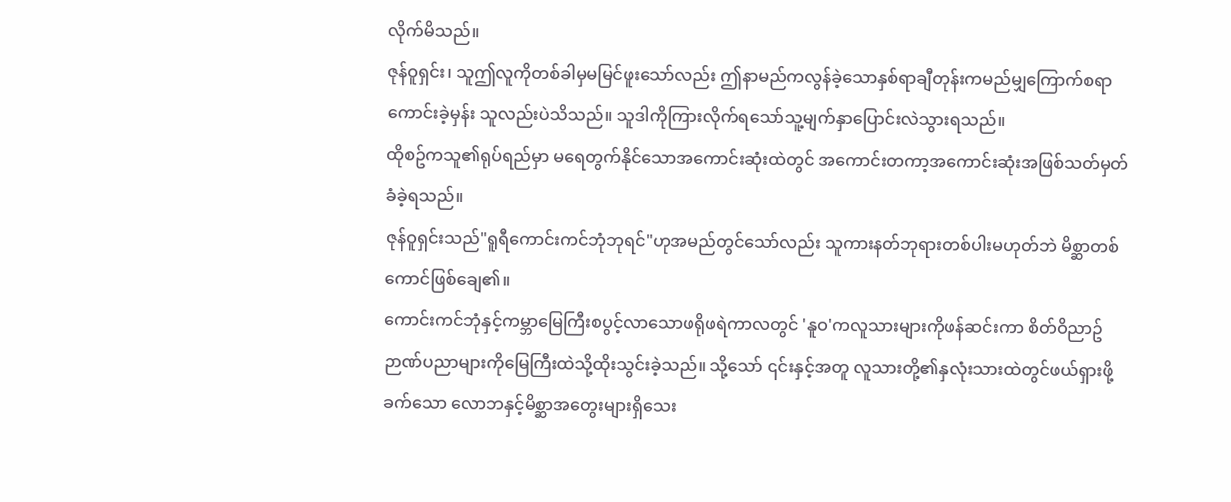လိုက်မိသည်။
ဇုန်ဝူရှင်း၊ သူဤလူကိုတစ်ခါမှမမြင်ဖူးသော်လည်း ဤနာမည်ကလွန်ခဲ့သောနှစ်ရာချီတုန်းကမည်မျှကြောက်စရာကောင်းခဲ့မှန်း သူလည်းပဲသိသည်။ သူဒါကိုကြားလိုက်ရသော်သူ့မျက်နှာပြောင်းလဲသွားရသည်။
ထိုစဥ်ကသူ၏ရုပ်ရည်မှာ မရေတွက်နိုင်သောအကောင်းဆုံးထဲတွင် အကောင်းတကာ့အကောင်းဆုံးအဖြစ်သတ်မှတ်ခံခဲ့ရသည်။
ဇုန်ဝူရှင်းသည်"ရူရီကောင်းကင်ဘုံဘုရင်"ဟုအမည်တွင်သော်လည်း သူကားနတ်ဘုရားတစ်ပါးမဟုတ်ဘဲ မိစ္ဆာတစ်ကောင်ဖြစ်ချေ၏။
ကောင်းကင်ဘုံနှင့်ကမ္ဘာမြေကြီးစပွင့်လာသောဖရိုဖရဲကာလတွင် 'နူဝ'ကလူသားများကိုဖန်ဆင်းကာ စိတ်ဝိညာဥ်ဉာဏ်ပညာများကိုမြေကြီးထဲသို့ထိုးသွင်းခဲ့သည်။ သို့သော် ၎င်းနှင့်အတူ လူသားတို့၏နှလုံးသားထဲတွင်ဖယ်ရှားဖို့ခက်သော လောဘနှင့်မိစ္ဆာအတွေးများရှိသေး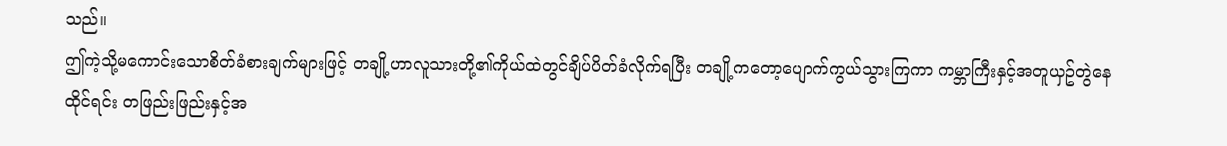သည်။
ဤကဲ့သို့မကောင်းသောစိတ်ခံစားချက်များဖြင့် တချို့ဟာလူသားတို့၏ကိုယ်ထဲတွင်ချိပ်ပိတ်ခံလိုက်ရပြီး တချို့ကတော့ပျောက်ကွယ်သွားကြကာ ကမ္ဘာကြီးနှင့်အတူယှဥ်တွဲနေထိုင်ရင်း တဖြည်းဖြည်းနှင့်အ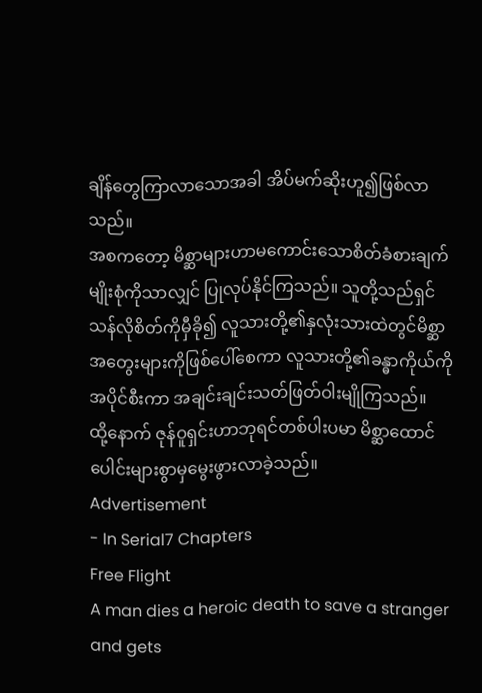ချိန်တွေကြာလာသောအခါ အိပ်မက်ဆိုးဟူ၍ဖြစ်လာသည်။
အစကတော့ မိစ္ဆာများဟာမကောင်းသောစိတ်ခံစားချက်မျိုးစုံကိုသာလျှင် ပြုလုပ်နိုင်ကြသည်။ သူတို့သည်ရှင်သန်လိုစိတ်ကိုမှီခို၍ လူသားတို့၏နှလုံးသားထဲတွင်မိစ္ဆာအတွေးများကိုဖြစ်ပေါ်စေကာ လူသားတို့၏ခန္ဓာကိုယ်ကိုအပိုင်စီးကာ အချင်းချင်းသတ်ဖြတ်ဝါးမျိုကြသည်။
ထို့နောက် ဇုန်ဝူရှင်းဟာဘုရင်တစ်ပါးပမာ မိစ္ဆာထောင်ပေါင်းများစွာမှမွေးဖွားလာခဲ့သည်။
Advertisement
- In Serial7 Chapters
Free Flight
A man dies a heroic death to save a stranger and gets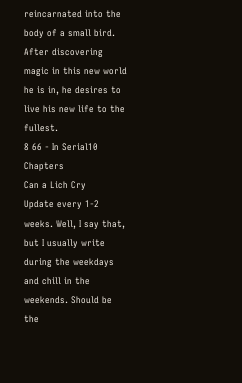reincarnated into the body of a small bird. After discovering magic in this new world he is in, he desires to live his new life to the fullest.
8 66 - In Serial10 Chapters
Can a Lich Cry
Update every 1-2 weeks. Well, I say that, but I usually write during the weekdays and chill in the weekends. Should be the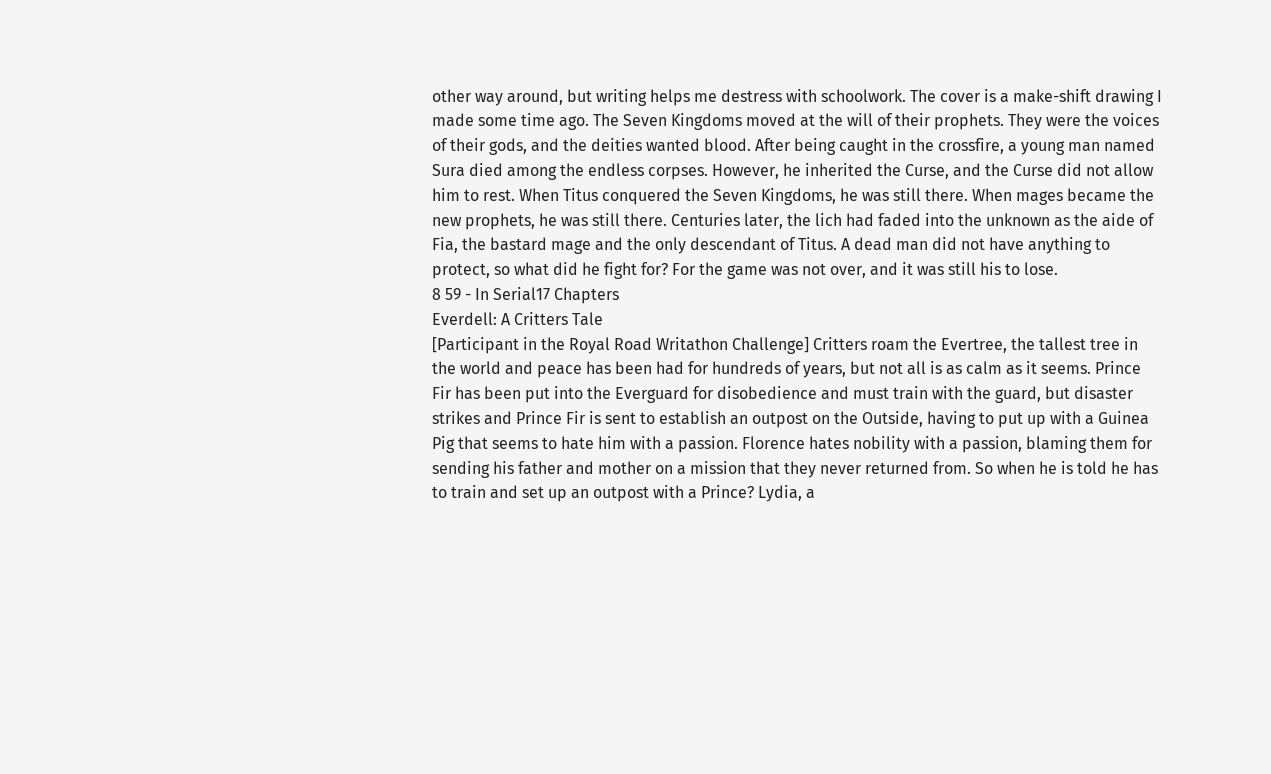other way around, but writing helps me destress with schoolwork. The cover is a make-shift drawing I made some time ago. The Seven Kingdoms moved at the will of their prophets. They were the voices of their gods, and the deities wanted blood. After being caught in the crossfire, a young man named Sura died among the endless corpses. However, he inherited the Curse, and the Curse did not allow him to rest. When Titus conquered the Seven Kingdoms, he was still there. When mages became the new prophets, he was still there. Centuries later, the lich had faded into the unknown as the aide of Fia, the bastard mage and the only descendant of Titus. A dead man did not have anything to protect, so what did he fight for? For the game was not over, and it was still his to lose.
8 59 - In Serial17 Chapters
Everdell: A Critters Tale
[Participant in the Royal Road Writathon Challenge] Critters roam the Evertree, the tallest tree in the world and peace has been had for hundreds of years, but not all is as calm as it seems. Prince Fir has been put into the Everguard for disobedience and must train with the guard, but disaster strikes and Prince Fir is sent to establish an outpost on the Outside, having to put up with a Guinea Pig that seems to hate him with a passion. Florence hates nobility with a passion, blaming them for sending his father and mother on a mission that they never returned from. So when he is told he has to train and set up an outpost with a Prince? Lydia, a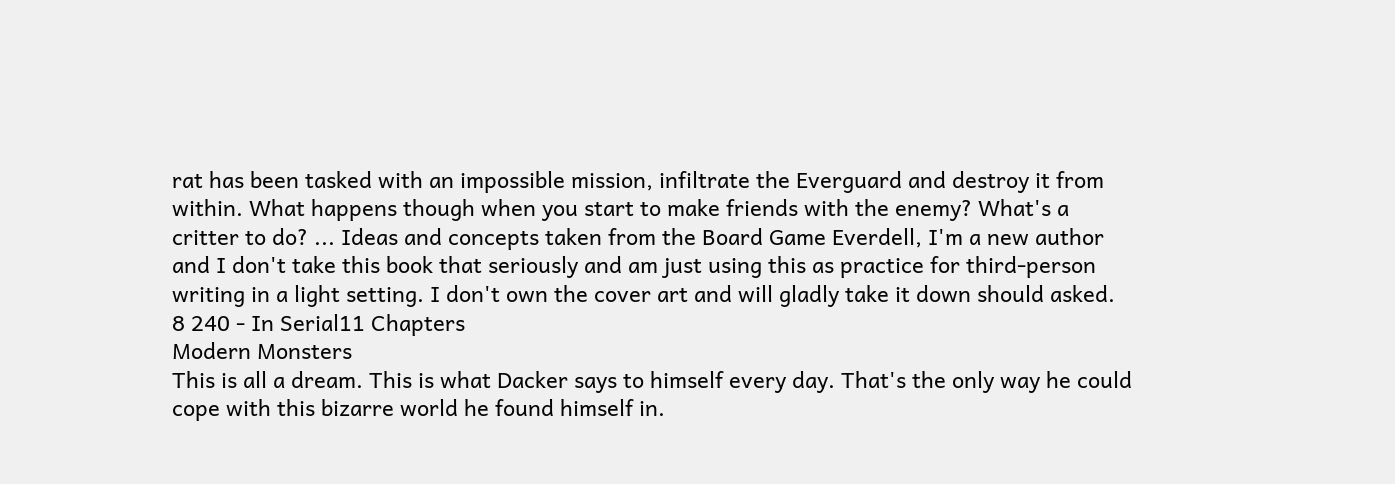rat has been tasked with an impossible mission, infiltrate the Everguard and destroy it from within. What happens though when you start to make friends with the enemy? What's a critter to do? ... Ideas and concepts taken from the Board Game Everdell, I'm a new author and I don't take this book that seriously and am just using this as practice for third-person writing in a light setting. I don't own the cover art and will gladly take it down should asked.
8 240 - In Serial11 Chapters
Modern Monsters
This is all a dream. This is what Dacker says to himself every day. That's the only way he could cope with this bizarre world he found himself in.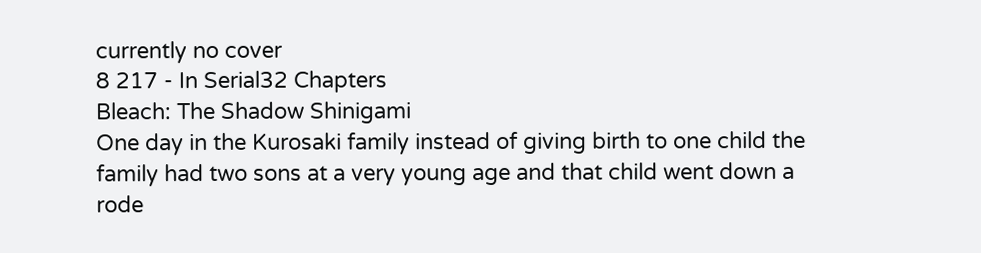currently no cover
8 217 - In Serial32 Chapters
Bleach: The Shadow Shinigami
One day in the Kurosaki family instead of giving birth to one child the family had two sons at a very young age and that child went down a rode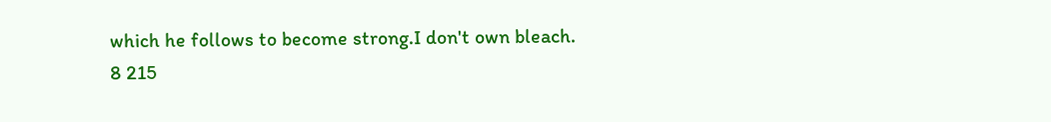which he follows to become strong.I don't own bleach.
8 215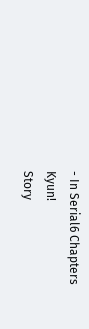- In Serial6 Chapters
Kyun!
Story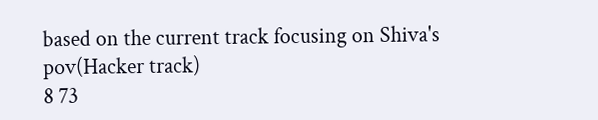based on the current track focusing on Shiva's pov(Hacker track)
8 73